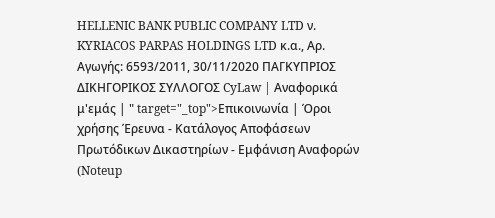HELLENIC BANK PUBLIC COMPANY LTD ν. KYRIACOS PARPAS HOLDINGS LTD κ.α., Αρ. Αγωγής: 6593/2011, 30/11/2020 ΠΑΓΚΥΠΡΙΟΣ ΔΙΚΗΓΟΡΙΚΟΣ ΣΥΛΛΟΓΟΣ CyLaw | Αναφορικά μ'εμάς | " target="_top">Επικοινωνία | Όροι χρήσης Έρευνα - Κατάλογος Αποφάσεων Πρωτόδικων Δικαστηρίων - Εμφάνιση Αναφορών (Noteup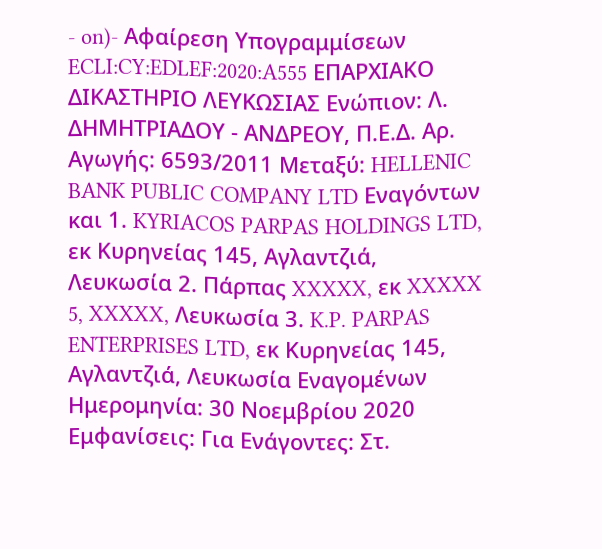- on)- Αφαίρεση Υπογραμμίσεων ECLI:CY:EDLEF:2020:A555 ΕΠΑΡΧΙΑΚΟ ΔΙΚΑΣΤΗΡΙΟ ΛΕΥΚΩΣΙΑΣ Ενώπιον: Λ. ΔΗΜΗΤΡΙΑΔΟΥ - ΑΝΔΡΕΟΥ, Π.Ε.Δ. Αρ. Αγωγής: 6593/2011 Μεταξύ: HELLENIC BANK PUBLIC COMPANY LTD Εναγόντων και 1. KYRIACOS PARPAS HOLDINGS LTD, εκ Κυρηνείας 145, Αγλαντζιά, Λευκωσία 2. Πάρπας XXXXX, εκ XXXXX 5, XXXXX, Λευκωσία 3. K.P. PARPAS ENTERPRISES LTD, εκ Κυρηνείας 145, Αγλαντζιά, Λευκωσία Εναγομένων Ημερομηνία: 30 Νοεμβρίου 2020 Εμφανίσεις: Για Ενάγοντες: Στ.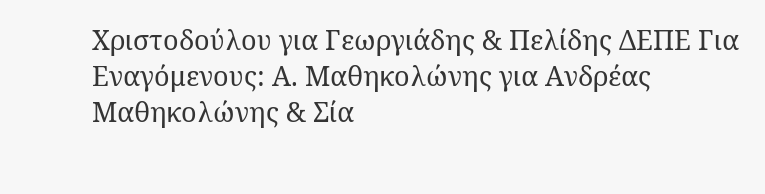Χριστοδούλου για Γεωργιάδης & Πελίδης ΔΕΠΕ Για Εναγόμενους: Α. Μαθηκολώνης για Ανδρέας Μαθηκολώνης & Σία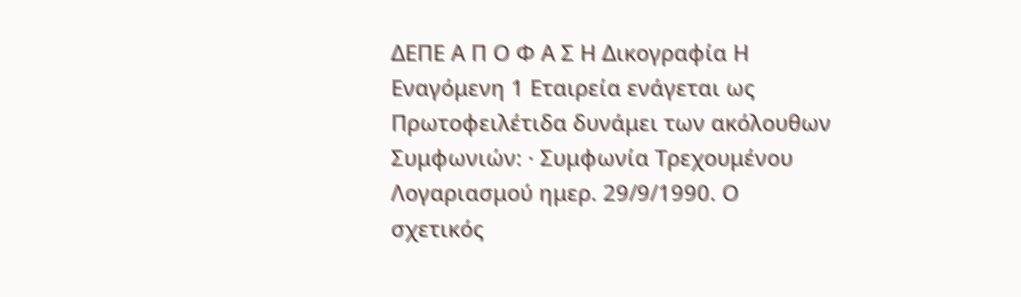ΔΕΠΕ Α Π Ο Φ Α Σ Η Δικογραφία Η Εναγόμενη 1 Εταιρεία ενάγεται ως Πρωτοφειλέτιδα δυνάμει των ακόλουθων Συμφωνιών: · Συμφωνία Τρεχουμένου Λογαριασμού ημερ. 29/9/1990. Ο σχετικός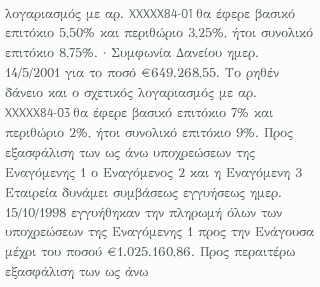λογαριασμός με αρ. XXXXX84-01 θα έφερε βασικό επιτόκιο 5,50% και περιθώριο 3,25%, ήτοι συνολικό επιτόκιο 8,75%. · Συμφωνία Δανείου ημερ. 14/5/2001 για το ποσό €649.268,55. Το ρηθέν δάνειο και ο σχετικός λογαριασμός με αρ. XXXXX84-03 θα έφερε βασικό επιτόκιο 7% και περιθώριο 2%, ήτοι συνολικό επιτόκιο 9%. Προς εξασφάλιση των ως άνω υποχρεώσεων της Εναγόμενης 1 ο Εναγόμενος 2 και η Εναγόμενη 3 Εταιρεία δυνάμει συμβάσεως εγγυήσεως ημερ. 15/10/1998 εγγυήθηκαν την πληρωμή όλων των υποχρεώσεων της Εναγόμενης 1 προς την Ενάγουσα μέχρι του ποσού €1.025.160,86. Προς περαιτέρω εξασφάλιση των ως άνω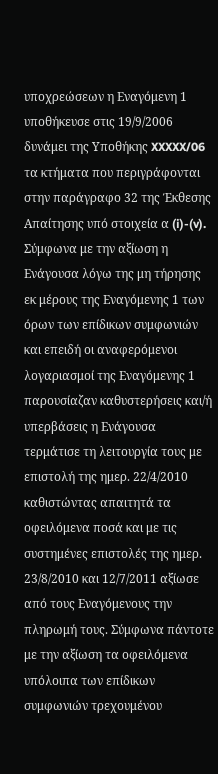υποχρεώσεων η Εναγόμενη 1 υποθήκευσε στις 19/9/2006 δυνάμει της Υποθήκης XXXXX/06 τα κτήματα που περιγράφονται στην παράγραφο 32 της Έκθεσης Απαίτησης υπό στοιχεία α (i)-(v). Σύμφωνα με την αξίωση η Ενάγουσα λόγω της μη τήρησης εκ μέρους της Εναγόμενης 1 των όρων των επίδικων συμφωνιών και επειδή οι αναφερόμενοι λογαριασμοί της Εναγόμενης 1 παρουσίαζαν καθυστερήσεις και/ή υπερβάσεις η Ενάγουσα τερμάτισε τη λειτουργία τους με επιστολή της ημερ. 22/4/2010 καθιστώντας απαιτητά τα οφειλόμενα ποσά και με τις συστημένες επιστολές της ημερ. 23/8/2010 και 12/7/2011 αξίωσε από τους Εναγόμενους την πληρωμή τους. Σύμφωνα πάντοτε με την αξίωση τα οφειλόμενα υπόλοιπα των επίδικων συμφωνιών τρεχουμένου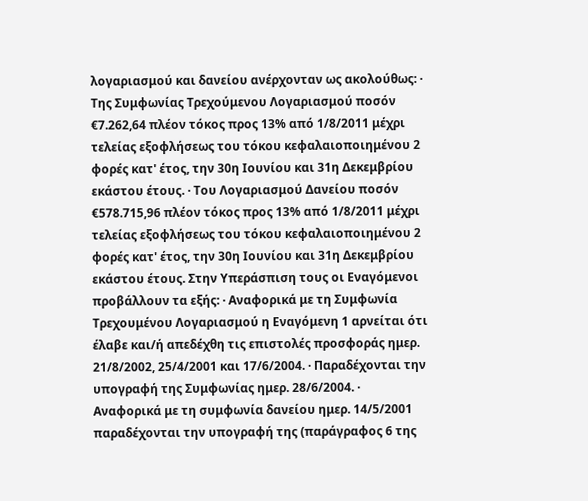λογαριασμού και δανείου ανέρχονταν ως ακολούθως: · Της Συμφωνίας Τρεχούμενου Λογαριασμού ποσόν €7.262,64 πλέον τόκος προς 13% από 1/8/2011 μέχρι τελείας εξοφλήσεως του τόκου κεφαλαιοποιημένου 2 φορές κατ' έτος, την 30η Ιουνίου και 31η Δεκεμβρίου εκάστου έτους. · Του Λογαριασμού Δανείου ποσόν €578.715,96 πλέον τόκος προς 13% από 1/8/2011 μέχρι τελείας εξοφλήσεως του τόκου κεφαλαιοποιημένου 2 φορές κατ' έτος, την 30η Ιουνίου και 31η Δεκεμβρίου εκάστου έτους. Στην Υπεράσπιση τους οι Εναγόμενοι προβάλλουν τα εξής: · Αναφορικά με τη Συμφωνία Τρεχουμένου Λογαριασμού η Εναγόμενη 1 αρνείται ότι έλαβε και/ή απεδέχθη τις επιστολές προσφοράς ημερ. 21/8/2002, 25/4/2001 και 17/6/2004. · Παραδέχονται την υπογραφή της Συμφωνίας ημερ. 28/6/2004. · Αναφορικά με τη συμφωνία δανείου ημερ. 14/5/2001 παραδέχονται την υπογραφή της (παράγραφος 6 της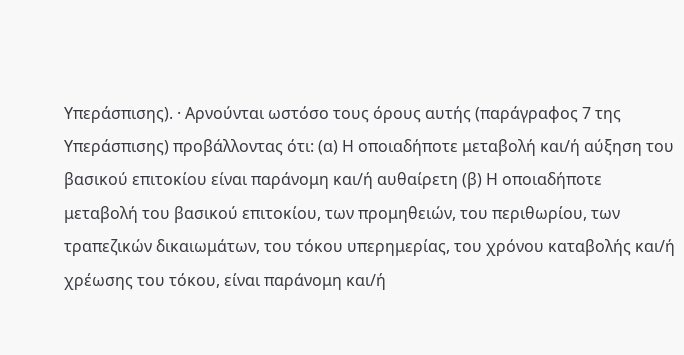Υπεράσπισης). · Αρνούνται ωστόσο τους όρους αυτής (παράγραφος 7 της Υπεράσπισης) προβάλλοντας ότι: (α) Η οποιαδήποτε μεταβολή και/ή αύξηση του βασικού επιτοκίου είναι παράνομη και/ή αυθαίρετη (β) Η οποιαδήποτε μεταβολή του βασικού επιτοκίου, των προμηθειών, του περιθωρίου, των τραπεζικών δικαιωμάτων, του τόκου υπερημερίας, του χρόνου καταβολής και/ή χρέωσης του τόκου, είναι παράνομη και/ή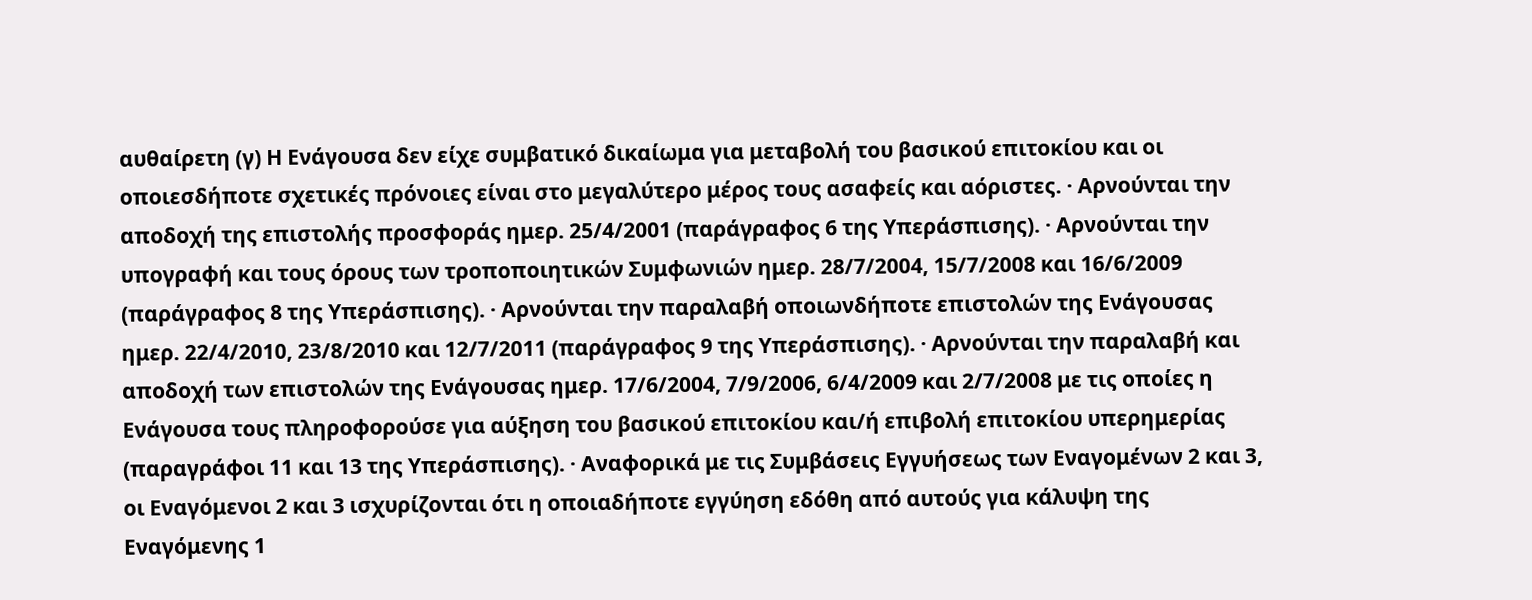αυθαίρετη (γ) Η Ενάγουσα δεν είχε συμβατικό δικαίωμα για μεταβολή του βασικού επιτοκίου και οι οποιεσδήποτε σχετικές πρόνοιες είναι στο μεγαλύτερο μέρος τους ασαφείς και αόριστες. · Αρνούνται την αποδοχή της επιστολής προσφοράς ημερ. 25/4/2001 (παράγραφος 6 της Υπεράσπισης). · Αρνούνται την υπογραφή και τους όρους των τροποποιητικών Συμφωνιών ημερ. 28/7/2004, 15/7/2008 και 16/6/2009 (παράγραφος 8 της Υπεράσπισης). · Αρνούνται την παραλαβή οποιωνδήποτε επιστολών της Ενάγουσας ημερ. 22/4/2010, 23/8/2010 και 12/7/2011 (παράγραφος 9 της Υπεράσπισης). · Αρνούνται την παραλαβή και αποδοχή των επιστολών της Ενάγουσας ημερ. 17/6/2004, 7/9/2006, 6/4/2009 και 2/7/2008 με τις οποίες η Ενάγουσα τους πληροφορούσε για αύξηση του βασικού επιτοκίου και/ή επιβολή επιτοκίου υπερημερίας (παραγράφοι 11 και 13 της Υπεράσπισης). · Αναφορικά με τις Συμβάσεις Εγγυήσεως των Εναγομένων 2 και 3, οι Εναγόμενοι 2 και 3 ισχυρίζονται ότι η οποιαδήποτε εγγύηση εδόθη από αυτούς για κάλυψη της Εναγόμενης 1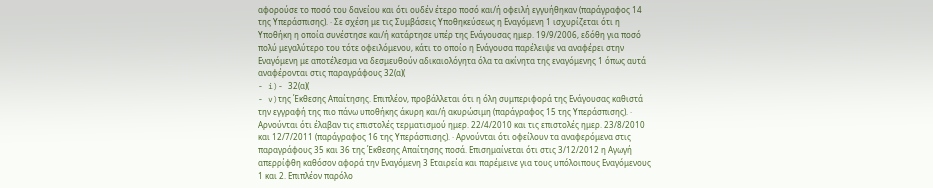αφορούσε το ποσό του δανείου και ότι ουδέν έτερο ποσό και/ή οφειλή εγγυήθηκαν (παράγραφος 14 της Υπεράσπισης). · Σε σχέση με τις Συμβάσεις Υποθηκεύσεως η Εναγόμενη 1 ισχυρίζεται ότι η Υποθήκη η οποία συνέστησε και/ή κατάρτησε υπέρ της Ενάγουσας ημερ. 19/9/2006, εδόθη για ποσό πολύ μεγαλύτερο του τότε οφειλόμενου, κάτι το οποίο η Ενάγουσα παρέλειψε να αναφέρει στην Εναγόμενη με αποτέλεσμα να δεσμευθούν αδικαιολόγητα όλα τα ακίνητα της εναγόμενης 1 όπως αυτά αναφέρονται στις παραγράφους 32(α)(
- i)- 32(α)(
- v)της Έκθεσης Απαίτησης. Επιπλέον, προβάλλεται ότι η όλη συμπεριφορά της Ενάγουσας καθιστά την εγγραφή της πιο πάνω υποθήκης άκυρη και/ή ακυρώσιμη (παράγραφος 15 της Υπεράσπισης). · Αρνούνται ότι έλαβαν τις επιστολές τερματισμού ημερ. 22/4/2010 και τις επιστολές ημερ. 23/8/2010 και 12/7/2011 (παράγραφος 16 της Υπεράσπισης). · Αρνούνται ότι οφείλουν τα αναφερόμενα στις παραγράφους 35 και 36 της Έκθεσης Απαίτησης ποσά. Επισημαίνεται ότι στις 3/12/2012 η Αγωγή απερρίφθη καθόσον αφορά την Εναγόμενη 3 Εταιρεία και παρέμεινε για τους υπόλοιπους Εναγόμενους 1 και 2. Επιπλέον παρόλο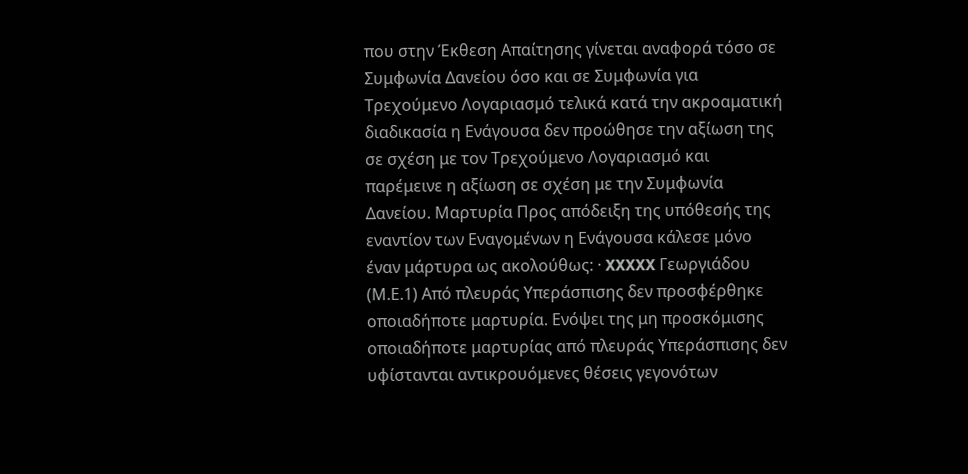που στην Έκθεση Απαίτησης γίνεται αναφορά τόσο σε Συμφωνία Δανείου όσο και σε Συμφωνία για Τρεχούμενο Λογαριασμό τελικά κατά την ακροαματική διαδικασία η Ενάγουσα δεν προώθησε την αξίωση της σε σχέση με τον Τρεχούμενο Λογαριασμό και παρέμεινε η αξίωση σε σχέση με την Συμφωνία Δανείου. Μαρτυρία Προς απόδειξη της υπόθεσής της εναντίον των Εναγομένων η Ενάγουσα κάλεσε μόνο έναν μάρτυρα ως ακολούθως: · XXXXX Γεωργιάδου (Μ.Ε.1) Από πλευράς Υπεράσπισης δεν προσφέρθηκε οποιαδήποτε μαρτυρία. Ενόψει της μη προσκόμισης οποιαδήποτε μαρτυρίας από πλευράς Υπεράσπισης δεν υφίστανται αντικρουόμενες θέσεις γεγονότων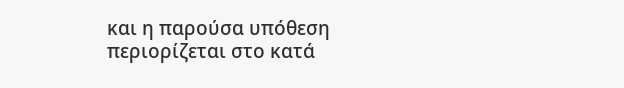και η παρούσα υπόθεση περιορίζεται στο κατά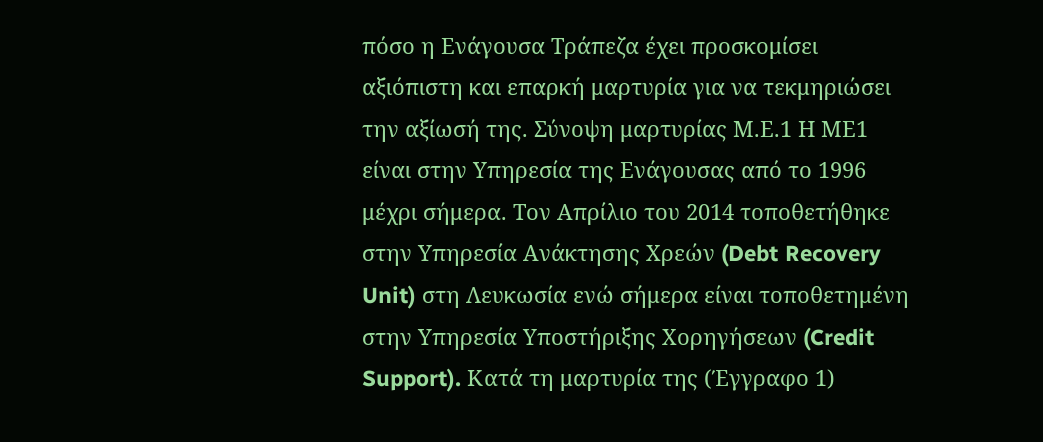πόσο η Ενάγουσα Τράπεζα έχει προσκομίσει αξιόπιστη και επαρκή μαρτυρία για να τεκμηριώσει την αξίωσή της. Σύνοψη μαρτυρίας Μ.Ε.1 Η ΜΕ1 είναι στην Υπηρεσία της Ενάγουσας από το 1996 μέχρι σήμερα. Τον Απρίλιο του 2014 τοποθετήθηκε στην Υπηρεσία Ανάκτησης Χρεών (Debt Recovery Unit) στη Λευκωσία ενώ σήμερα είναι τοποθετημένη στην Υπηρεσία Υποστήριξης Χορηγήσεων (Credit Support). Κατά τη μαρτυρία της (Έγγραφο 1)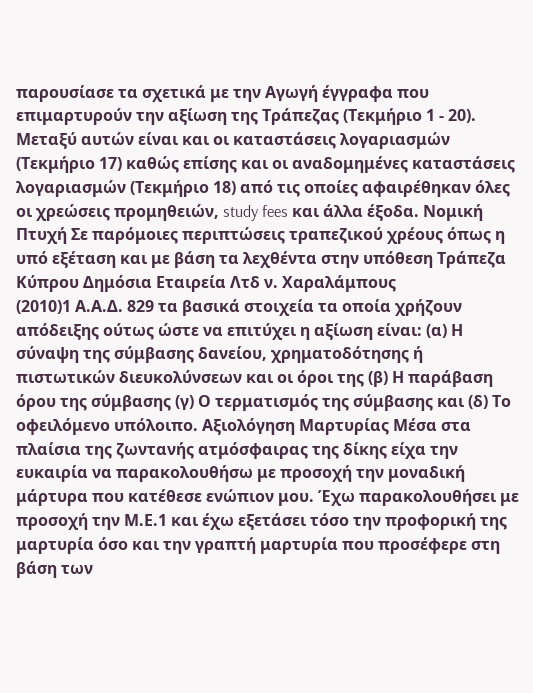παρουσίασε τα σχετικά με την Αγωγή έγγραφα που επιμαρτυρούν την αξίωση της Τράπεζας (Τεκμήριο 1 - 20). Μεταξύ αυτών είναι και οι καταστάσεις λογαριασμών (Τεκμήριο 17) καθώς επίσης και οι αναδομημένες καταστάσεις λογαριασμών (Τεκμήριο 18) από τις οποίες αφαιρέθηκαν όλες οι χρεώσεις προμηθειών, study fees και άλλα έξοδα. Νομική Πτυχή Σε παρόμοιες περιπτώσεις τραπεζικού χρέους όπως η υπό εξέταση και με βάση τα λεχθέντα στην υπόθεση Τράπεζα Κύπρου Δημόσια Εταιρεία Λτδ ν. Χαραλάμπους
(2010)1 Α.Α.Δ. 829 τα βασικά στοιχεία τα οποία χρήζουν απόδειξης ούτως ώστε να επιτύχει η αξίωση είναι: (α) Η σύναψη της σύμβασης δανείου, χρηματοδότησης ή πιστωτικών διευκολύνσεων και οι όροι της (β) Η παράβαση όρου της σύμβασης (γ) Ο τερματισμός της σύμβασης και (δ) Το οφειλόμενο υπόλοιπο. Αξιολόγηση Μαρτυρίας Μέσα στα πλαίσια της ζωντανής ατμόσφαιρας της δίκης είχα την ευκαιρία να παρακολουθήσω με προσοχή την μοναδική μάρτυρα που κατέθεσε ενώπιον μου. Έχω παρακολουθήσει με προσοχή την Μ.Ε.1 και έχω εξετάσει τόσο την προφορική της μαρτυρία όσο και την γραπτή μαρτυρία που προσέφερε στη βάση των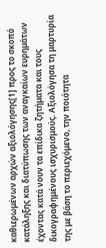καθιερωμένων αρχών αξιολόγησης[1] προς το σκοπό κατάληξης και διατύπωσης των αναγκαίων ευρημάτων έχοντας κατά νουν τα επίδικα ζητήματα και τους δικογραφημένους ισχυρισμούς. Αξιολόγησα τη μαρτυρία της με βάση το περιεχόμενο, την ποιότητα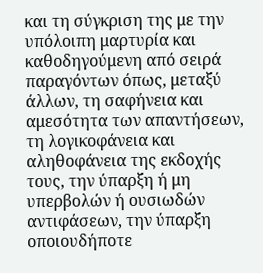και τη σύγκριση της με την υπόλοιπη μαρτυρία και καθοδηγούμενη από σειρά παραγόντων όπως, μεταξύ άλλων, τη σαφήνεια και αμεσότητα των απαντήσεων, τη λογικοφάνεια και αληθοφάνεια της εκδοχής τους, την ύπαρξη ή μη υπερβολών ή ουσιωδών αντιφάσεων, την ύπαρξη οποιουδήποτε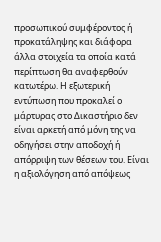προσωπικού συμφέροντος ή προκατάληψης και διάφορα άλλα στοιχεία τα οποία κατά περίπτωση θα αναφερθούν κατωτέρω. Η εξωτερική εντύπωση που προκαλεί ο μάρτυρας στο Δικαστήριο δεν είναι αρκετή από μόνη της να οδηγήσει στην αποδοχή ή απόρριψη των θέσεων του. Είναι η αξιολόγηση από απόψεως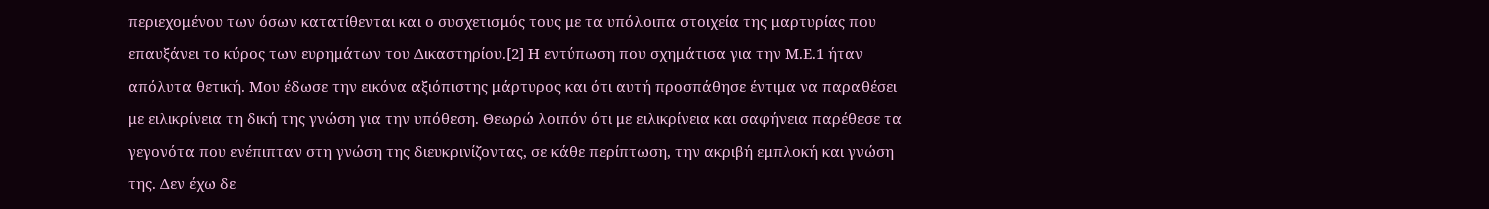περιεχομένου των όσων κατατίθενται και ο συσχετισμός τους με τα υπόλοιπα στοιχεία της μαρτυρίας που επαυξάνει το κύρος των ευρημάτων του Δικαστηρίου.[2] Η εντύπωση που σχημάτισα για την Μ.Ε.1 ήταν απόλυτα θετική. Μου έδωσε την εικόνα αξιόπιστης μάρτυρος και ότι αυτή προσπάθησε έντιμα να παραθέσει με ειλικρίνεια τη δική της γνώση για την υπόθεση. Θεωρώ λοιπόν ότι με ειλικρίνεια και σαφήνεια παρέθεσε τα γεγονότα που ενέπιπταν στη γνώση της διευκρινίζοντας, σε κάθε περίπτωση, την ακριβή εμπλοκή και γνώση της. Δεν έχω δε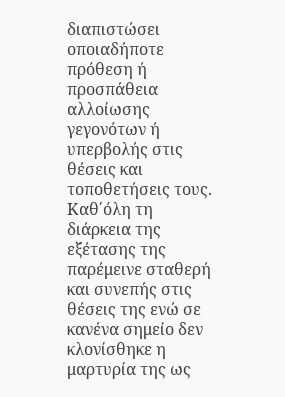διαπιστώσει οποιαδήποτε πρόθεση ή προσπάθεια αλλοίωσης γεγονότων ή υπερβολής στις θέσεις και τοποθετήσεις τους. Καθ΄όλη τη διάρκεια της εξέτασης της παρέμεινε σταθερή και συνεπής στις θέσεις της ενώ σε κανένα σημείο δεν κλονίσθηκε η μαρτυρία της ως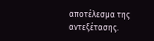αποτέλεσμα της αντεξέτασης.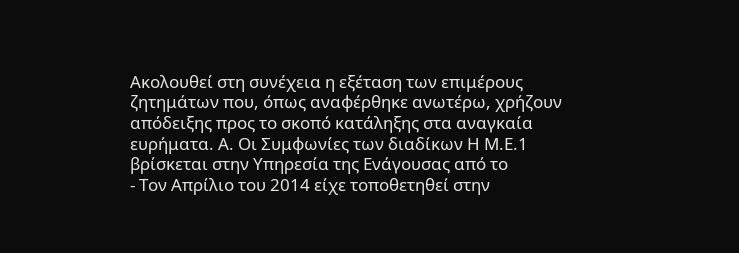Ακολουθεί στη συνέχεια η εξέταση των επιμέρους ζητημάτων που, όπως αναφέρθηκε ανωτέρω, χρήζουν απόδειξης προς το σκοπό κατάληξης στα αναγκαία ευρήματα. Α. Οι Συμφωνίες των διαδίκων Η Μ.Ε.1 βρίσκεται στην Υπηρεσία της Ενάγουσας από το
- Τον Απρίλιο του 2014 είχε τοποθετηθεί στην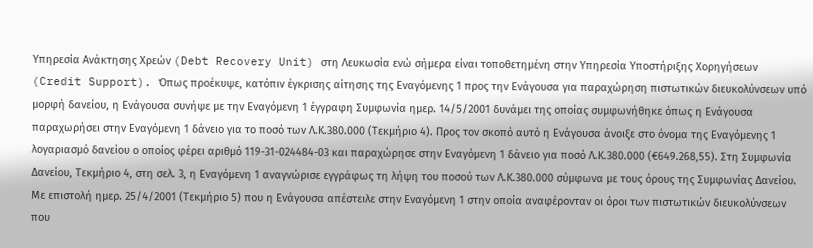Υπηρεσία Ανάκτησης Χρεών (Debt Recovery Unit) στη Λευκωσία ενώ σήμερα είναι τοποθετημένη στην Υπηρεσία Υποστήριξης Χορηγήσεων (Credit Support). Όπως προέκυψε, κατόπιν έγκρισης αίτησης της Εναγόμενης 1 προς την Ενάγουσα για παραχώρηση πιστωτικών διευκολύνσεων υπό μορφή δανείου, η Ενάγουσα συνήψε με την Εναγόμενη 1 έγγραφη Συμφωνία ημερ. 14/5/2001 δυνάμει της οποίας συμφωνήθηκε όπως η Ενάγουσα παραχωρήσει στην Εναγόμενη 1 δάνειο για το ποσό των Λ.Κ.380.000 (Τεκμήριο 4). Προς τον σκοπό αυτό η Ενάγουσα άνοιξε στο όνομα της Εναγόμενης 1 λογαριασμό δανείου ο οποίος φέρει αριθμό 119-31-024484-03 και παραχώρησε στην Εναγόμενη 1 δάνειο για ποσό Λ.Κ.380.000 (€649.268,55). Στη Συμφωνία Δανείου, Τεκμήριο 4, στη σελ. 3, η Εναγόμενη 1 αναγνώρισε εγγράφως τη λήψη του ποσού των Λ.Κ.380.000 σύμφωνα με τους όρους της Συμφωνίας Δανείου. Με επιστολή ημερ. 25/4/2001 (Τεκμήριο 5) που η Ενάγουσα απέστειλε στην Εναγόμενη 1 στην οποία αναφέρονταν οι όροι των πιστωτικών διευκολύνσεων που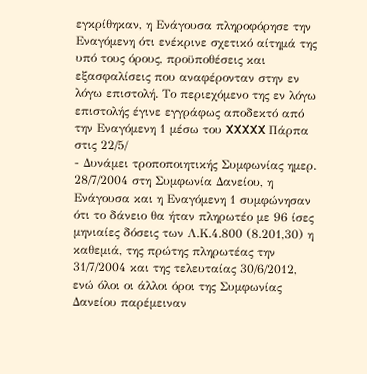εγκρίθηκαν, η Ενάγουσα πληροφόρησε την Εναγόμενη ότι ενέκρινε σχετικό αίτημά της υπό τους όρους, προϋποθέσεις και εξασφαλίσεις που αναφέρονταν στην εν λόγω επιστολή. Το περιεχόμενο της εν λόγω επιστολής έγινε εγγράφως αποδεκτό από την Εναγόμενη 1 μέσω του XXXXX Πάρπα στις 22/5/
- Δυνάμει τροποποιητικής Συμφωνίας ημερ. 28/7/2004 στη Συμφωνία Δανείου, η Ενάγουσα και η Εναγόμενη 1 συμφώνησαν ότι το δάνειο θα ήταν πληρωτέο με 96 ίσες μηνιαίες δόσεις των Λ.Κ.4.800 (8.201,30) η καθεμιά, της πρώτης πληρωτέας την 31/7/2004 και της τελευταίας 30/6/2012, ενώ όλοι οι άλλοι όροι της Συμφωνίας Δανείου παρέμειναν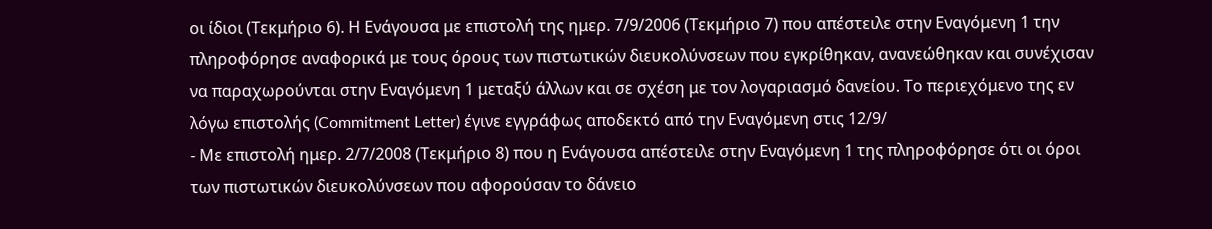οι ίδιοι (Τεκμήριο 6). Η Ενάγουσα με επιστολή της ημερ. 7/9/2006 (Τεκμήριο 7) που απέστειλε στην Εναγόμενη 1 την πληροφόρησε αναφορικά με τους όρους των πιστωτικών διευκολύνσεων που εγκρίθηκαν, ανανεώθηκαν και συνέχισαν να παραχωρούνται στην Εναγόμενη 1 μεταξύ άλλων και σε σχέση με τον λογαριασμό δανείου. Το περιεχόμενο της εν λόγω επιστολής (Commitment Letter) έγινε εγγράφως αποδεκτό από την Εναγόμενη στις 12/9/
- Με επιστολή ημερ. 2/7/2008 (Τεκμήριο 8) που η Ενάγουσα απέστειλε στην Εναγόμενη 1 της πληροφόρησε ότι οι όροι των πιστωτικών διευκολύνσεων που αφορούσαν το δάνειο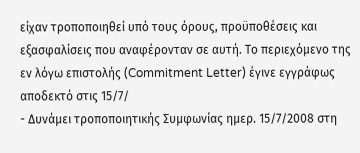είχαν τροποποιηθεί υπό τους όρους, προϋποθέσεις και εξασφαλίσεις που αναφέρονταν σε αυτή. Το περιεχόμενο της εν λόγω επιστολής (Commitment Letter) έγινε εγγράφως αποδεκτό στις 15/7/
- Δυνάμει τροποποιητικής Συμφωνίας ημερ. 15/7/2008 στη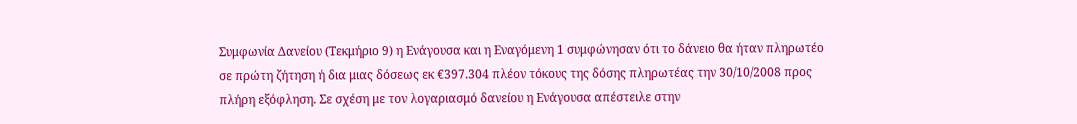Συμφωνία Δανείου (Τεκμήριο 9) η Ενάγουσα και η Εναγόμενη 1 συμφώνησαν ότι το δάνειο θα ήταν πληρωτέο σε πρώτη ζήτηση ή δια μιας δόσεως εκ €397.304 πλέον τόκους της δόσης πληρωτέας την 30/10/2008 προς πλήρη εξόφληση. Σε σχέση με τον λογαριασμό δανείου η Ενάγουσα απέστειλε στην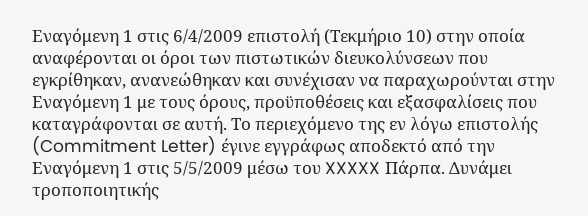Εναγόμενη 1 στις 6/4/2009 επιστολή (Τεκμήριο 10) στην οποία αναφέρονται οι όροι των πιστωτικών διευκολύνσεων που εγκρίθηκαν, ανανεώθηκαν και συνέχισαν να παραχωρούνται στην Εναγόμενη 1 με τους όρους, προϋποθέσεις και εξασφαλίσεις που καταγράφονται σε αυτή. Το περιεχόμενο της εν λόγω επιστολής (Commitment Letter) έγινε εγγράφως αποδεκτό από την Εναγόμενη 1 στις 5/5/2009 μέσω του XXXXX Πάρπα. Δυνάμει τροποποιητικής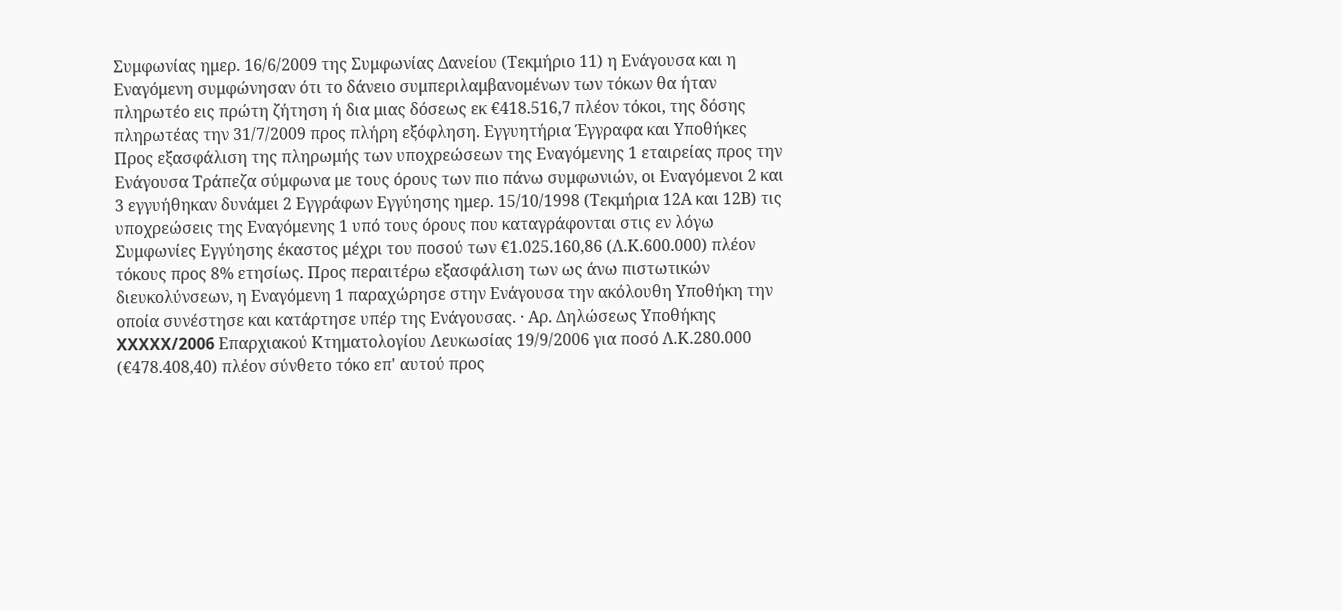Συμφωνίας ημερ. 16/6/2009 της Συμφωνίας Δανείου (Τεκμήριο 11) η Ενάγουσα και η Εναγόμενη συμφώνησαν ότι το δάνειο συμπεριλαμβανομένων των τόκων θα ήταν πληρωτέο εις πρώτη ζήτηση ή δια μιας δόσεως εκ €418.516,7 πλέον τόκοι, της δόσης πληρωτέας την 31/7/2009 προς πλήρη εξόφληση. Εγγυητήρια Έγγραφα και Υποθήκες Προς εξασφάλιση της πληρωμής των υποχρεώσεων της Εναγόμενης 1 εταιρείας προς την Ενάγουσα Τράπεζα σύμφωνα με τους όρους των πιο πάνω συμφωνιών, οι Εναγόμενοι 2 και 3 εγγυήθηκαν δυνάμει 2 Εγγράφων Εγγύησης ημερ. 15/10/1998 (Τεκμήρια 12Α και 12Β) τις υποχρεώσεις της Εναγόμενης 1 υπό τους όρους που καταγράφονται στις εν λόγω Συμφωνίες Εγγύησης έκαστος μέχρι του ποσού των €1.025.160,86 (Λ.Κ.600.000) πλέον τόκους προς 8% ετησίως. Προς περαιτέρω εξασφάλιση των ως άνω πιστωτικών διευκολύνσεων, η Εναγόμενη 1 παραχώρησε στην Ενάγουσα την ακόλουθη Υποθήκη την οποία συνέστησε και κατάρτησε υπέρ της Ενάγουσας. · Αρ. Δηλώσεως Υποθήκης XXXXX/2006 Επαρχιακού Κτηματολογίου Λευκωσίας 19/9/2006 για ποσό Λ.Κ.280.000 (€478.408,40) πλέον σύνθετο τόκο επ' αυτού προς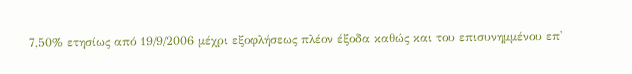7,50% ετησίως από 19/9/2006 μέχρι εξοφλήσεως πλέον έξοδα καθώς και του επισυνημμένου επ'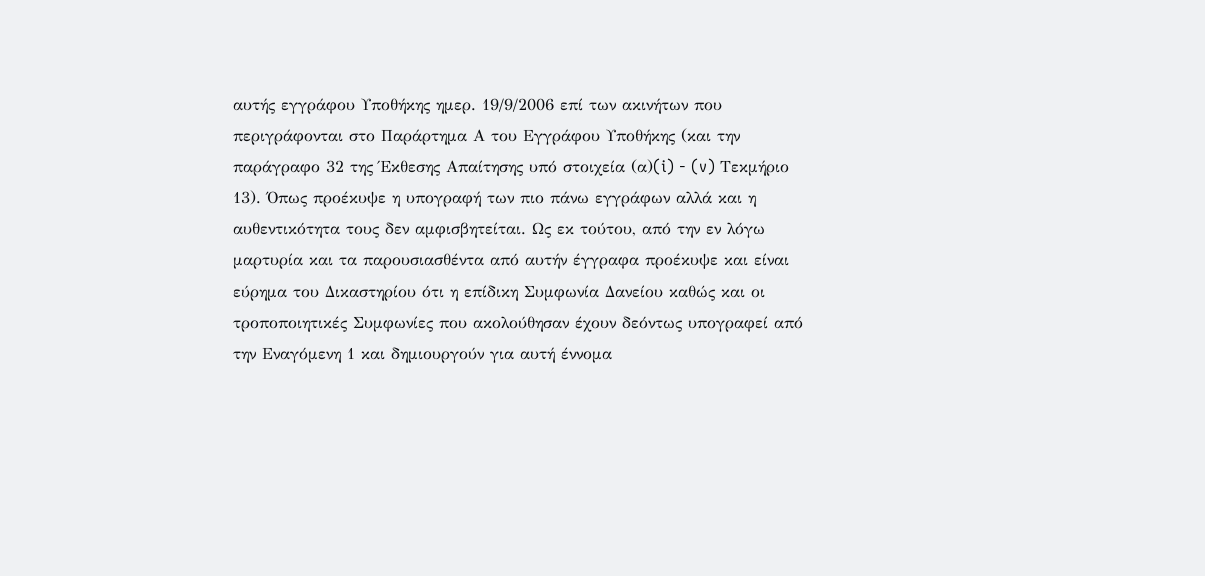αυτής εγγράφου Υποθήκης ημερ. 19/9/2006 επί των ακινήτων που περιγράφονται στο Παράρτημα Α του Εγγράφου Υποθήκης (και την παράγραφο 32 της Έκθεσης Απαίτησης υπό στοιχεία (α)(i) - (v) Τεκμήριο 13). Όπως προέκυψε η υπογραφή των πιο πάνω εγγράφων αλλά και η αυθεντικότητα τους δεν αμφισβητείται. Ως εκ τούτου, από την εν λόγω μαρτυρία και τα παρουσιασθέντα από αυτήν έγγραφα προέκυψε και είναι εύρημα του Δικαστηρίου ότι η επίδικη Συμφωνία Δανείου καθώς και οι τροποποιητικές Συμφωνίες που ακολούθησαν έχουν δεόντως υπογραφεί από την Εναγόμενη 1 και δημιουργούν για αυτή έννομα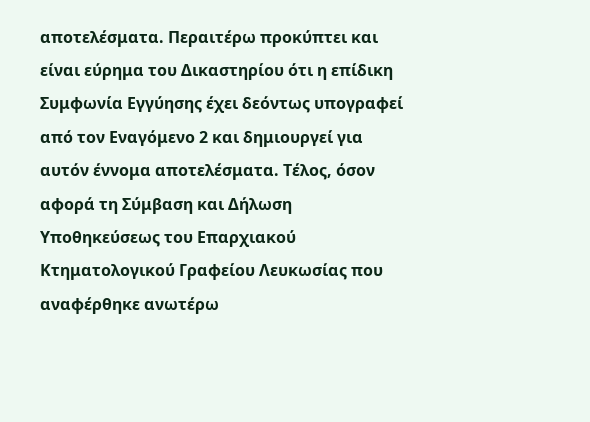αποτελέσματα. Περαιτέρω προκύπτει και είναι εύρημα του Δικαστηρίου ότι η επίδικη Συμφωνία Εγγύησης έχει δεόντως υπογραφεί από τον Εναγόμενο 2 και δημιουργεί για αυτόν έννομα αποτελέσματα. Τέλος, όσον αφορά τη Σύμβαση και Δήλωση Υποθηκεύσεως του Επαρχιακού Κτηματολογικού Γραφείου Λευκωσίας που αναφέρθηκε ανωτέρω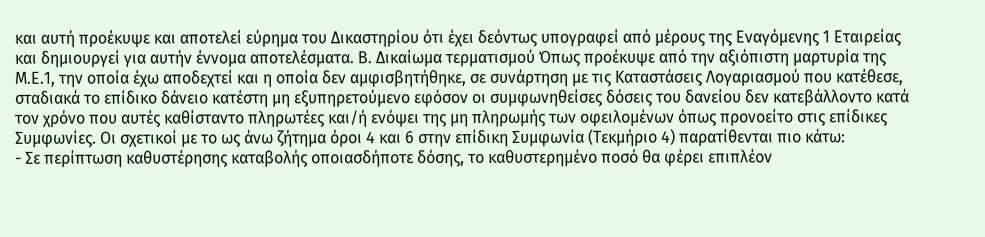και αυτή προέκυψε και αποτελεί εύρημα του Δικαστηρίου ότι έχει δεόντως υπογραφεί από μέρους της Εναγόμενης 1 Εταιρείας και δημιουργεί για αυτήν έννομα αποτελέσματα. Β. Δικαίωμα τερματισμού Όπως προέκυψε από την αξιόπιστη μαρτυρία της Μ.Ε.1, την οποία έχω αποδεχτεί και η οποία δεν αμφισβητήθηκε, σε συνάρτηση με τις Καταστάσεις Λογαριασμού που κατέθεσε, σταδιακά το επίδικο δάνειο κατέστη μη εξυπηρετούμενο εφόσον οι συμφωνηθείσες δόσεις του δανείου δεν κατεβάλλοντο κατά τον χρόνο που αυτές καθίσταντο πληρωτέες και/ή ενόψει της μη πληρωμής των οφειλομένων όπως προνοείτο στις επίδικες Συμφωνίες. Οι σχετικοί με το ως άνω ζήτημα όροι 4 και 6 στην επίδικη Συμφωνία (Τεκμήριο 4) παρατίθενται πιο κάτω:
- Σε περίπτωση καθυστέρησης καταβολής οποιασδήποτε δόσης, το καθυστερημένο ποσό θα φέρει επιπλέον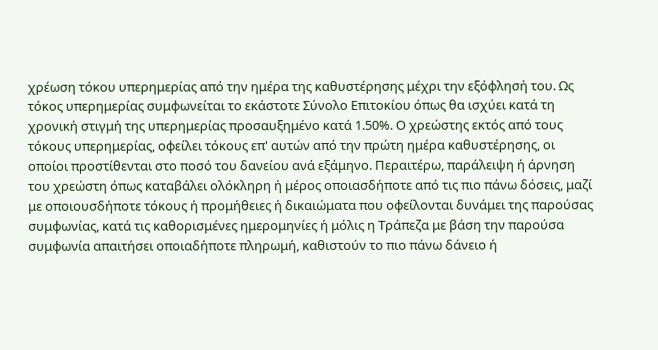χρέωση τόκου υπερημερίας από την ημέρα της καθυστέρησης μέχρι την εξόφλησή του. Ως τόκος υπερημερίας συμφωνείται το εκάστοτε Σύνολο Επιτοκίου όπως θα ισχύει κατά τη χρονική στιγμή της υπερημερίας προσαυξημένο κατά 1.50%. Ο χρεώστης εκτός από τους τόκους υπερημερίας, οφείλει τόκους επ' αυτών από την πρώτη ημέρα καθυστέρησης, οι οποίοι προστίθενται στο ποσό του δανείου ανά εξάμηνο. Περαιτέρω, παράλειψη ή άρνηση του χρεώστη όπως καταβάλει ολόκληρη ή μέρος οποιασδήποτε από τις πιο πάνω δόσεις, μαζί με οποιουσδήποτε τόκους ή προμήθειες ή δικαιώματα που οφείλονται δυνάμει της παρούσας συμφωνίας, κατά τις καθορισμένες ημερομηνίες ή μόλις η Τράπεζα με βάση την παρούσα συμφωνία απαιτήσει οποιαδήποτε πληρωμή, καθιστούν το πιο πάνω δάνειο ή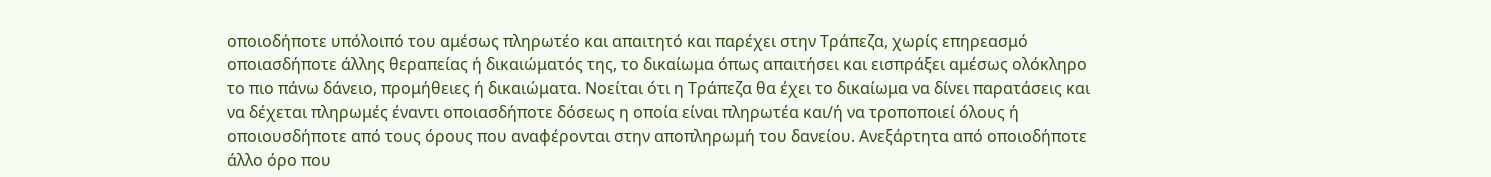οποιοδήποτε υπόλοιπό του αμέσως πληρωτέο και απαιτητό και παρέχει στην Τράπεζα, χωρίς επηρεασμό οποιασδήποτε άλλης θεραπείας ή δικαιώματός της, το δικαίωμα όπως απαιτήσει και εισπράξει αμέσως ολόκληρο το πιο πάνω δάνειο, προμήθειες ή δικαιώματα. Νοείται ότι η Τράπεζα θα έχει το δικαίωμα να δίνει παρατάσεις και να δέχεται πληρωμές έναντι οποιασδήποτε δόσεως η οποία είναι πληρωτέα και/ή να τροποποιεί όλους ή οποιουσδήποτε από τους όρους που αναφέρονται στην αποπληρωμή του δανείου. Ανεξάρτητα από οποιοδήποτε άλλο όρο που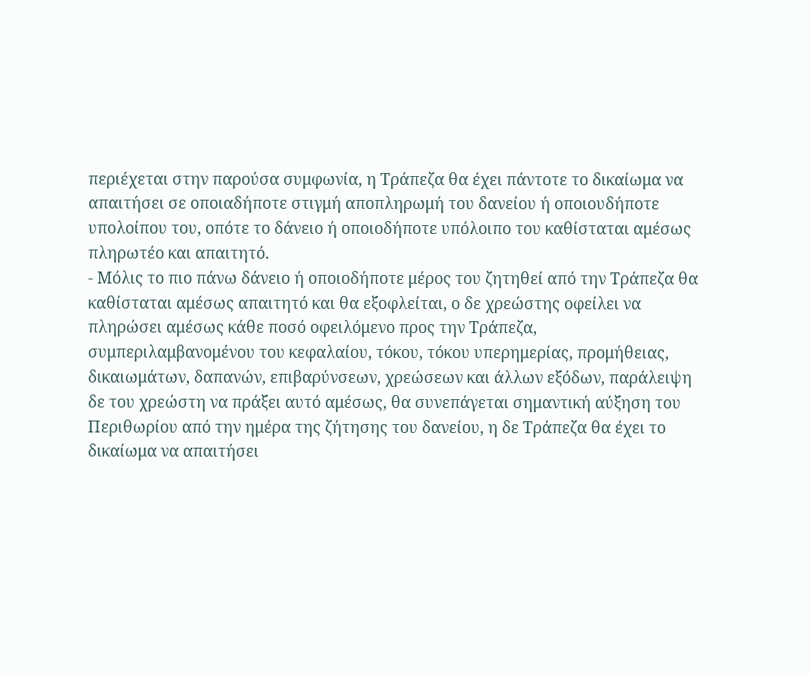περιέχεται στην παρούσα συμφωνία, η Τράπεζα θα έχει πάντοτε το δικαίωμα να απαιτήσει σε οποιαδήποτε στιγμή αποπληρωμή του δανείου ή οποιουδήποτε υπολοίπου του, οπότε το δάνειο ή οποιοδήποτε υπόλοιπο του καθίσταται αμέσως πληρωτέο και απαιτητό.
- Μόλις το πιο πάνω δάνειο ή οποιοδήποτε μέρος του ζητηθεί από την Τράπεζα θα καθίσταται αμέσως απαιτητό και θα εξοφλείται, ο δε χρεώστης οφείλει να πληρώσει αμέσως κάθε ποσό οφειλόμενο προς την Τράπεζα, συμπεριλαμβανομένου του κεφαλαίου, τόκου, τόκου υπερημερίας, προμήθειας, δικαιωμάτων, δαπανών, επιβαρύνσεων, χρεώσεων και άλλων εξόδων, παράλειψη δε του χρεώστη να πράξει αυτό αμέσως, θα συνεπάγεται σημαντική αύξηση του Περιθωρίου από την ημέρα της ζήτησης του δανείου, η δε Τράπεζα θα έχει το δικαίωμα να απαιτήσει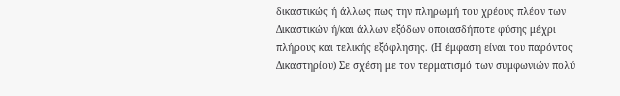δικαστικώς ή άλλως πως την πληρωμή του χρέους πλέον των Δικαστικών ή/και άλλων εξόδων οποιασδήποτε φύσης μέχρι πλήρους και τελικής εξόφλησης. (Η έμφαση είναι του παρόντος Δικαστηρίου) Σε σχέση με τον τερματισμό των συμφωνιών πολύ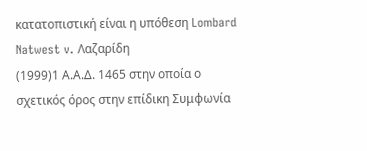κατατοπιστική είναι η υπόθεση Lombard Natwest v. Λαζαρίδη
(1999)1 Α.Α.Δ. 1465 στην οποία ο σχετικός όρος στην επίδικη Συμφωνία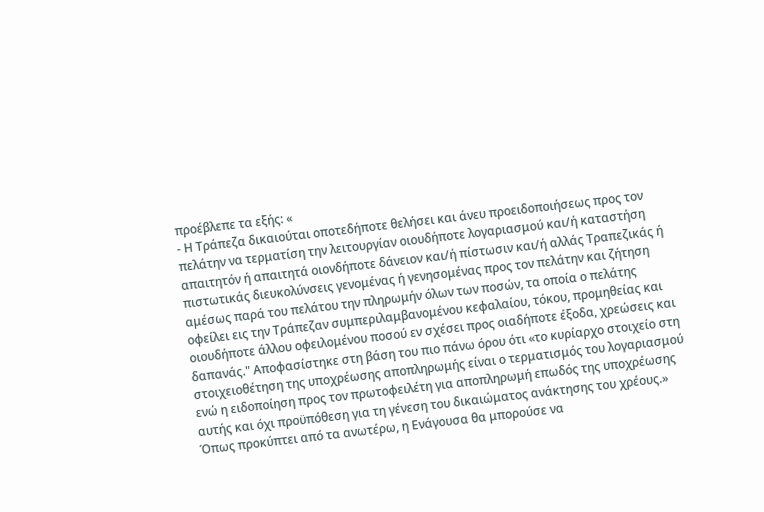προέβλεπε τα εξής: «
- Η Τράπεζα δικαιούται οποτεδήποτε θελήσει και άνευ προειδοποιήσεως προς τον πελάτην να τερματίση την λειτουργίαν οιουδήποτε λογαριασμού και/ή καταστήση απαιτητόν ή απαιτητά οιονδήποτε δάνειον και/ή πίστωσιν και/ή αλλάς Τραπεζικάς ή πιστωτικάς διευκολύνσεις γενομένας ή γενησομένας προς τον πελάτην και ζήτηση αμέσως παρά του πελάτου την πληρωμήν όλων των ποσών, τα οποία ο πελάτης οφείλει εις την Τράπεζαν συμπεριλαμβανομένου κεφαλαίου, τόκου, προμηθείας και οιουδήποτε άλλου οφειλομένου ποσού εν σχέσει προς οιαδήποτε έξοδα, χρεώσεις και δαπανάς." Αποφασίστηκε στη βάση του πιο πάνω όρου ότι «το κυρίαρχο στοιχείο στη στοιχειοθέτηση της υποχρέωσης αποπληρωμής είναι ο τερματισμός του λογαριασμού ενώ η ειδοποίηση προς τον πρωτοφειλέτη για αποπληρωμή επωδός της υποχρέωσης αυτής και όχι προϋπόθεση για τη γένεση του δικαιώματος ανάκτησης του χρέους.» Όπως προκύπτει από τα ανωτέρω, η Ενάγουσα θα μπορούσε να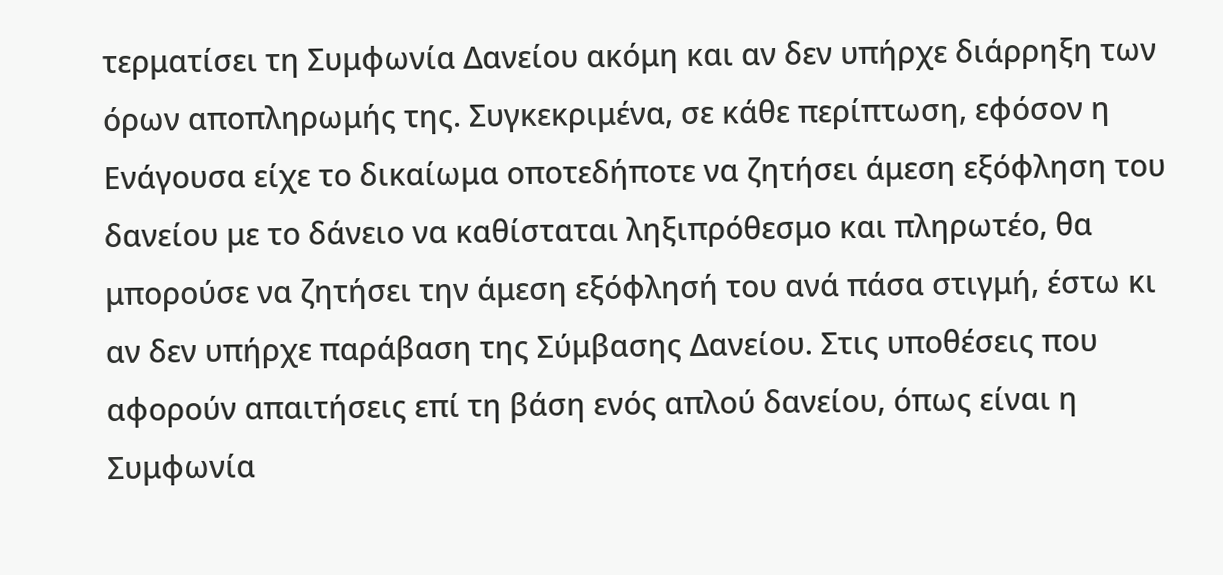τερματίσει τη Συμφωνία Δανείου ακόμη και αν δεν υπήρχε διάρρηξη των όρων αποπληρωμής της. Συγκεκριμένα, σε κάθε περίπτωση, εφόσον η Ενάγουσα είχε το δικαίωμα οποτεδήποτε να ζητήσει άμεση εξόφληση του δανείου με το δάνειο να καθίσταται ληξιπρόθεσμο και πληρωτέο, θα μπορούσε να ζητήσει την άμεση εξόφλησή του ανά πάσα στιγμή, έστω κι αν δεν υπήρχε παράβαση της Σύμβασης Δανείου. Στις υποθέσεις που αφορούν απαιτήσεις επί τη βάση ενός απλού δανείου, όπως είναι η Συμφωνία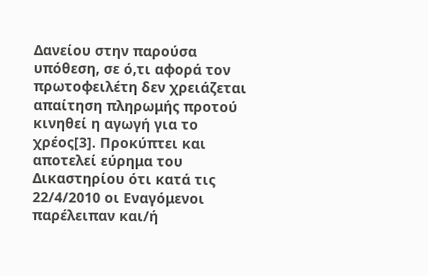Δανείου στην παρούσα υπόθεση, σε ό,τι αφορά τον πρωτοφειλέτη δεν χρειάζεται απαίτηση πληρωμής προτού κινηθεί η αγωγή για το χρέος[3]. Προκύπτει και αποτελεί εύρημα του Δικαστηρίου ότι κατά τις 22/4/2010 οι Εναγόμενοι παρέλειπαν και/ή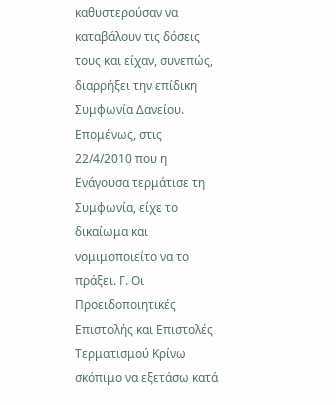καθυστερούσαν να καταβάλουν τις δόσεις τους και είχαν, συνεπώς, διαρρήξει την επίδικη Συμφωνία Δανείου. Επομένως, στις 22/4/2010 που η Ενάγουσα τερμάτισε τη Συμφωνία, είχε το δικαίωμα και νομιμοποιείτο να το πράξει. Γ. Οι Προειδοποιητικές Επιστολής και Επιστολές Τερματισμού Κρίνω σκόπιμο να εξετάσω κατά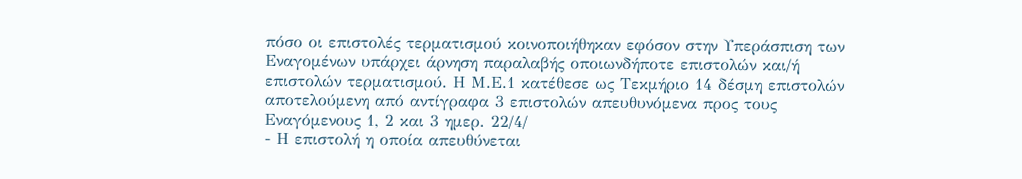πόσο οι επιστολές τερματισμού κοινοποιήθηκαν εφόσον στην Υπεράσπιση των Εναγομένων υπάρχει άρνηση παραλαβής οποιωνδήποτε επιστολών και/ή επιστολών τερματισμού. Η Μ.Ε.1 κατέθεσε ως Τεκμήριο 14 δέσμη επιστολών αποτελούμενη από αντίγραφα 3 επιστολών απευθυνόμενα προς τους Εναγόμενους 1, 2 και 3 ημερ. 22/4/
- Η επιστολή η οποία απευθύνεται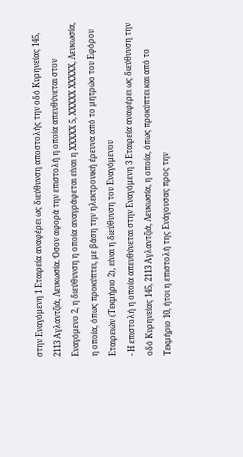στην Εναγόμενη 1 Εταιρεία αναφέρει ως διεύθυνση αποστολής την οδό Κυρηνείας 145, 2113 Αγλαντζιά, Λευκωσία. Όσον αφορά την επιστολή η οποία απευθύνεται στον Εναγόμενο 2, η διεύθυνση η οποία αναγράφεται είναι η XXXXX 5, XXXXX XXXXX, Λευκωσία, η οποία, όπως προκύπτει, με βάση την ηλεκτρονική έρευνα από το μητρώο του Εφόρου Εταιρειών (Τεκμήριο 2), είναι η διεύθυνση του Εναγόμενου
- Η επιστολή η οποία απευθύνεται στην Εναγόμενη 3 Εταιρεία αναφέρει ως διεύθυνση την οδό Κυρηνείας 145, 2113 Αγλαντζιά, Λευκωσία, η οποία, όπως προκύπτει και από το Τεκμήριο 10, ήτοι η επιστολή της Ενάγουσας προς την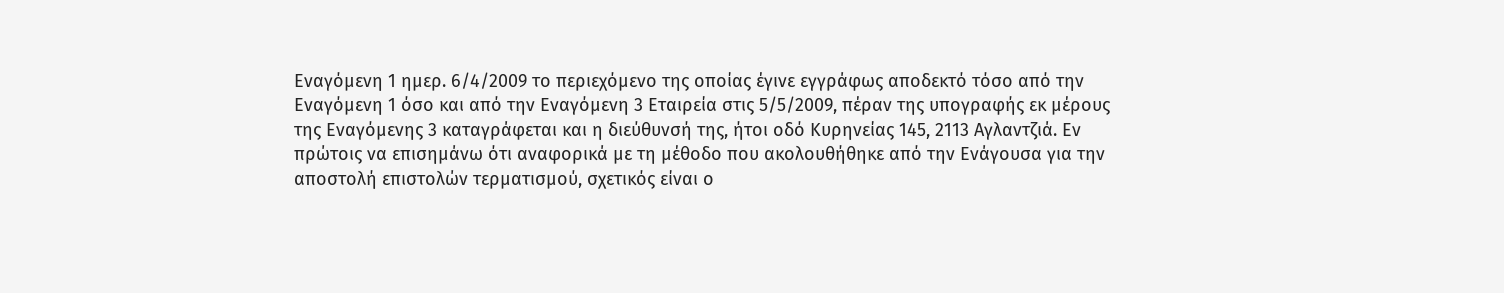Εναγόμενη 1 ημερ. 6/4/2009 το περιεχόμενο της οποίας έγινε εγγράφως αποδεκτό τόσο από την Εναγόμενη 1 όσο και από την Εναγόμενη 3 Εταιρεία στις 5/5/2009, πέραν της υπογραφής εκ μέρους της Εναγόμενης 3 καταγράφεται και η διεύθυνσή της, ήτοι οδό Κυρηνείας 145, 2113 Αγλαντζιά. Εν πρώτοις να επισημάνω ότι αναφορικά με τη μέθοδο που ακολουθήθηκε από την Ενάγουσα για την αποστολή επιστολών τερματισμού, σχετικός είναι ο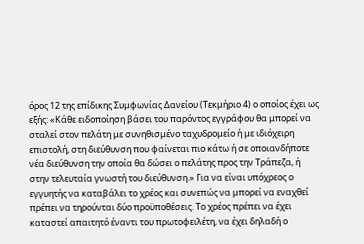όρος 12 της επίδικης Συμφωνίας Δανείου (Τεκμήριο 4) ο οποίος έχει ως εξής: «Κάθε ειδοποίηση βάσει του παρόντος εγγράφου θα μπορεί να σταλεί στον πελάτη με συνηθισμένο ταχυδρομείο ή με ιδιόχειρη επιστολή, στη διεύθυνση που φαίνεται πιο κάτω ή σε οποιανδήποτε νέα διεύθυνση την οποία θα δώσει ο πελάτης προς την Τράπεζα, ή στην τελευταία γνωστή του διεύθυνση.» Για να είναι υπόχρεος ο εγγυητής να καταβάλει το χρέος και συνεπώς να μπορεί να εναχθεί πρέπει να τηρούνται δύο προϋποθέσεις. Το χρέος πρέπει να έχει καταστεί απαιτητό έναντι του πρωτοφειλέτη, να έχει δηλαδή ο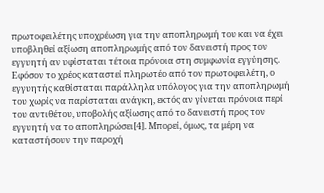πρωτοφειλέτης υποχρέωση για την αποπληρωμή του και να έχει υποβληθεί αξίωση αποπληρωμής από τον δανειστή προς τον εγγυητή αν υφίσταται τέτοια πρόνοια στη συμφωνία εγγύησης. Εφόσον το χρέος καταστεί πληρωτέο από τον πρωτοφειλέτη, ο εγγυητής καθίσταται παράλληλα υπόλογος για την αποπληρωμή του χωρίς να παρίσταται ανάγκη, εκτός αν γίνεται πρόνοια περί του αντιθέτου, υποβολής αξίωσης από το δανειστή προς τον εγγυητή να το αποπληρώσει[4]. Μπορεί, όμως, τα μέρη να καταστήσουν την παροχή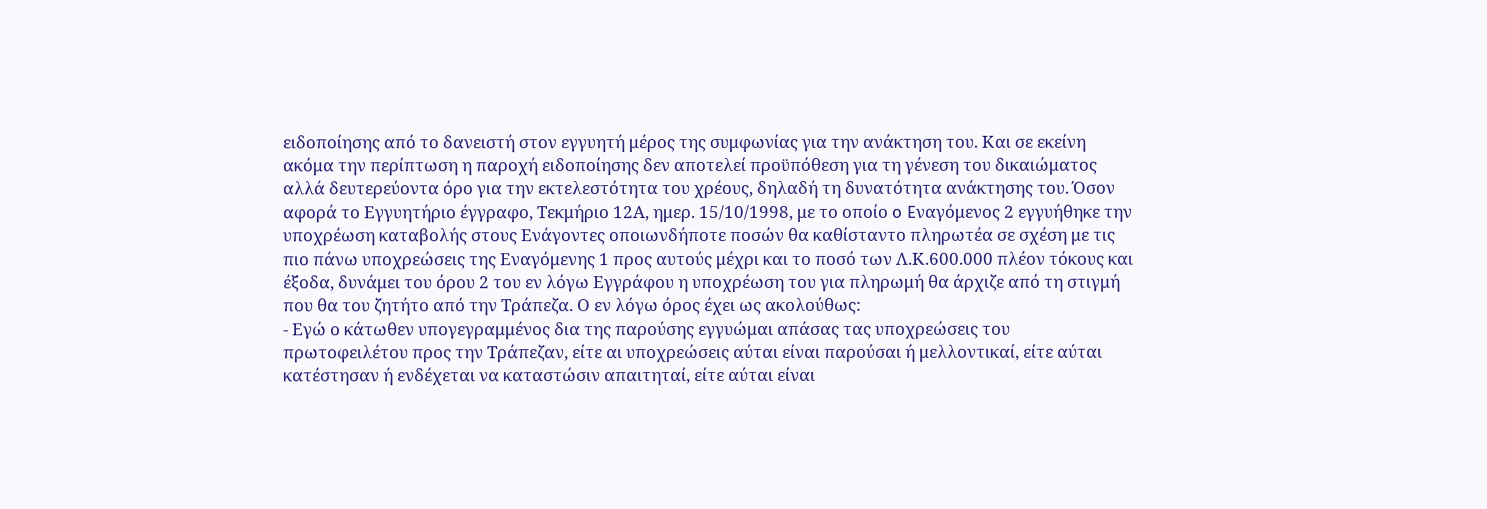ειδοποίησης από το δανειστή στον εγγυητή μέρος της συμφωνίας για την ανάκτηση του. Και σε εκείνη ακόμα την περίπτωση η παροχή ειδοποίησης δεν αποτελεί προϋπόθεση για τη γένεση του δικαιώματος αλλά δευτερεύοντα όρο για την εκτελεστότητα του χρέους, δηλαδή τη δυνατότητα ανάκτησης του. Όσον αφορά το Εγγυητήριο έγγραφο, Τεκμήριο 12Α, ημερ. 15/10/1998, με το οποίο o Eναγόμενος 2 εγγυήθηκε την υποχρέωση καταβολής στους Ενάγοντες οποιωνδήποτε ποσών θα καθίσταντο πληρωτέα σε σχέση με τις πιο πάνω υποχρεώσεις της Εναγόμενης 1 προς αυτούς μέχρι και το ποσό των Λ.Κ.600.000 πλέον τόκους και έξοδα, δυνάμει του όρου 2 του εν λόγω Εγγράφου η υποχρέωση του για πληρωμή θα άρχιζε από τη στιγμή που θα του ζητήτο από την Τράπεζα. Ο εν λόγω όρος έχει ως ακολούθως:
- Εγώ ο κάτωθεν υπογεγραμμένος δια της παρούσης εγγυώμαι απάσας τας υποχρεώσεις του πρωτοφειλέτου προς την Τράπεζαν, είτε αι υποχρεώσεις αύται είναι παρούσαι ή μελλοντικαί, είτε αύται κατέστησαν ή ενδέχεται να καταστώσιν απαιτηταί, είτε αύται είναι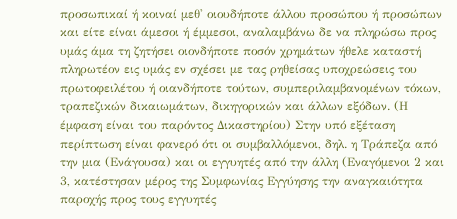προσωπικαί ή κοιναί μεθ' οιουδήποτε άλλου προσώπου ή προσώπων και είτε είναι άμεσοι ή έμμεσοι, αναλαμβάνω δε να πληρώσω προς υμάς άμα τη ζητήσει οιονδήποτε ποσόν χρημάτων ήθελε καταστή πληρωτέον εις υμάς εν σχέσει με τας ρηθείσας υποχρεώσεις του πρωτοφειλέτου ή οιανδήποτε τούτων, συμπεριλαμβανομένων τόκων, τραπεζικών δικαιωμάτων, δικηγορικών και άλλων εξόδων. (Η έμφαση είναι του παρόντος Δικαστηρίου) Στην υπό εξέταση περίπτωση είναι φανερό ότι οι συμβαλλόμενοι, δηλ. η Τράπεζα από την μια (Ενάγουσα) και οι εγγυητές από την άλλη (Εναγόμενοι 2 και 3, κατέστησαν μέρος της Συμφωνίας Εγγύησης την αναγκαιότητα παροχής προς τους εγγυητές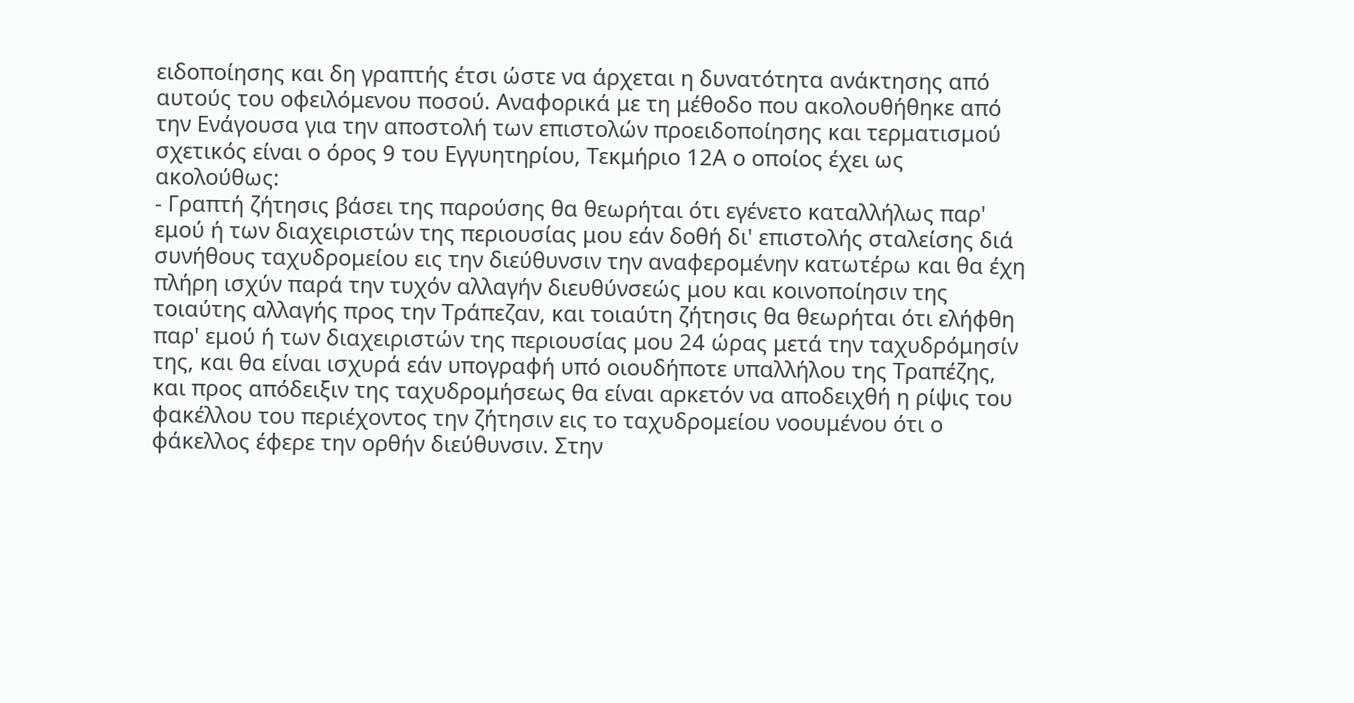ειδοποίησης και δη γραπτής έτσι ώστε να άρχεται η δυνατότητα ανάκτησης από αυτούς του οφειλόμενου ποσού. Αναφορικά με τη μέθοδο που ακολουθήθηκε από την Ενάγουσα για την αποστολή των επιστολών προειδοποίησης και τερματισμού σχετικός είναι ο όρος 9 του Εγγυητηρίου, Τεκμήριο 12Α ο οποίος έχει ως ακολούθως:
- Γραπτή ζήτησις βάσει της παρούσης θα θεωρήται ότι εγένετο καταλλήλως παρ' εμού ή των διαχειριστών της περιουσίας μου εάν δοθή δι' επιστολής σταλείσης διά συνήθους ταχυδρομείου εις την διεύθυνσιν την αναφερομένην κατωτέρω και θα έχη πλήρη ισχύν παρά την τυχόν αλλαγήν διευθύνσεώς μου και κοινοποίησιν της τοιαύτης αλλαγής προς την Τράπεζαν, και τοιαύτη ζήτησις θα θεωρήται ότι ελήφθη παρ' εμού ή των διαχειριστών της περιουσίας μου 24 ώρας μετά την ταχυδρόμησίν της, και θα είναι ισχυρά εάν υπογραφή υπό οιουδήποτε υπαλλήλου της Τραπέζης, και προς απόδειξιν της ταχυδρομήσεως θα είναι αρκετόν να αποδειχθή η ρίψις του φακέλλου του περιέχοντος την ζήτησιν εις το ταχυδρομείου νοουμένου ότι ο φάκελλος έφερε την ορθήν διεύθυνσιν. Στην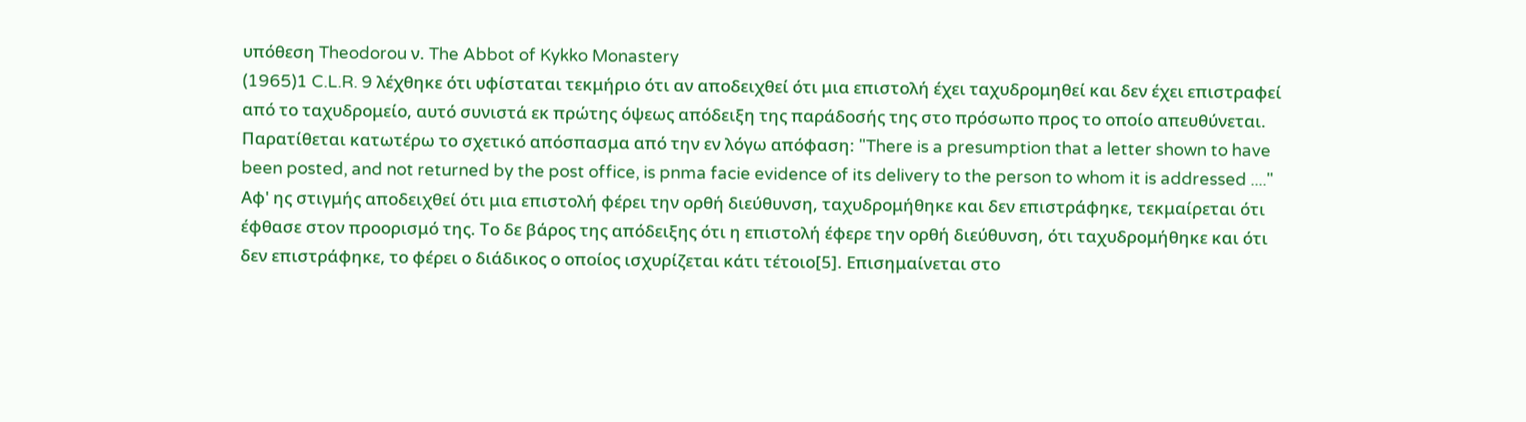υπόθεση Theodorou ν. The Abbot of Kykko Monastery
(1965)1 C.L.R. 9 λέχθηκε ότι υφίσταται τεκμήριο ότι αν αποδειχθεί ότι μια επιστολή έχει ταχυδρομηθεί και δεν έχει επιστραφεί από το ταχυδρομείο, αυτό συνιστά εκ πρώτης όψεως απόδειξη της παράδοσής της στο πρόσωπο προς το οποίο απευθύνεται. Παρατίθεται κατωτέρω το σχετικό απόσπασμα από την εν λόγω απόφαση: "There is a presumption that a letter shown to have been posted, and not returned by the post office, is pnma facie evidence of its delivery to the person to whom it is addressed ...." Αφ' ης στιγμής αποδειχθεί ότι μια επιστολή φέρει την ορθή διεύθυνση, ταχυδρομήθηκε και δεν επιστράφηκε, τεκμαίρεται ότι έφθασε στον προορισμό της. Το δε βάρος της απόδειξης ότι η επιστολή έφερε την ορθή διεύθυνση, ότι ταχυδρομήθηκε και ότι δεν επιστράφηκε, το φέρει ο διάδικος ο οποίος ισχυρίζεται κάτι τέτοιο[5]. Επισημαίνεται στο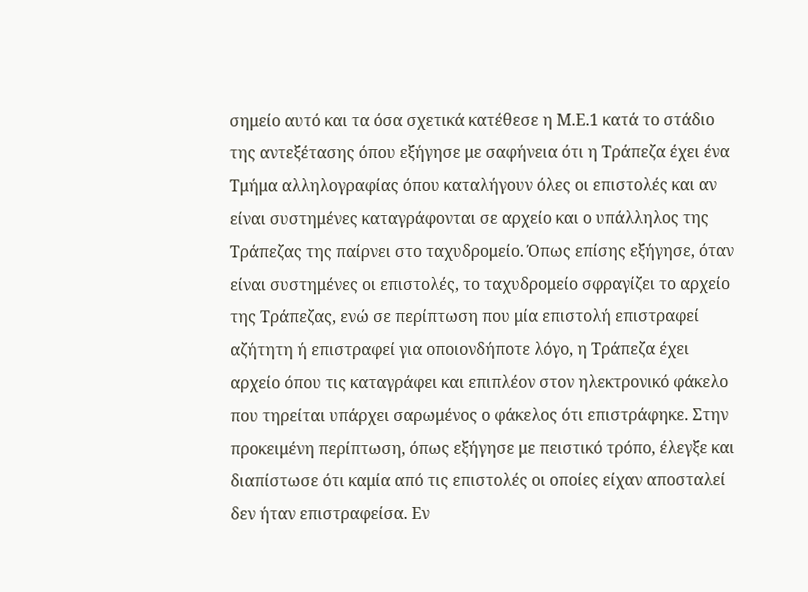σημείο αυτό και τα όσα σχετικά κατέθεσε η Μ.Ε.1 κατά το στάδιο της αντεξέτασης όπου εξήγησε με σαφήνεια ότι η Τράπεζα έχει ένα Τμήμα αλληλογραφίας όπου καταλήγουν όλες οι επιστολές και αν είναι συστημένες καταγράφονται σε αρχείο και ο υπάλληλος της Τράπεζας της παίρνει στο ταχυδρομείο. Όπως επίσης εξήγησε, όταν είναι συστημένες οι επιστολές, το ταχυδρομείο σφραγίζει το αρχείο της Τράπεζας, ενώ σε περίπτωση που μία επιστολή επιστραφεί αζήτητη ή επιστραφεί για οποιονδήποτε λόγο, η Τράπεζα έχει αρχείο όπου τις καταγράφει και επιπλέον στον ηλεκτρονικό φάκελο που τηρείται υπάρχει σαρωμένος ο φάκελος ότι επιστράφηκε. Στην προκειμένη περίπτωση, όπως εξήγησε με πειστικό τρόπο, έλεγξε και διαπίστωσε ότι καμία από τις επιστολές οι οποίες είχαν αποσταλεί δεν ήταν επιστραφείσα. Εν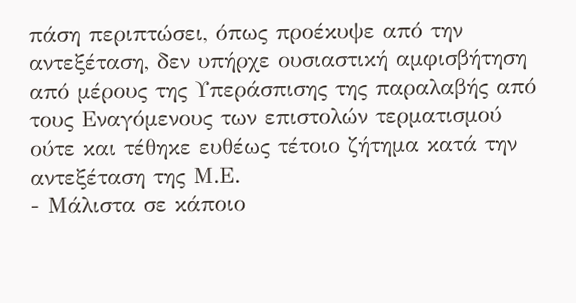πάση περιπτώσει, όπως προέκυψε από την αντεξέταση, δεν υπήρχε ουσιαστική αμφισβήτηση από μέρους της Υπεράσπισης της παραλαβής από τους Εναγόμενους των επιστολών τερματισμού ούτε και τέθηκε ευθέως τέτοιο ζήτημα κατά την αντεξέταση της Μ.Ε.
- Μάλιστα σε κάποιο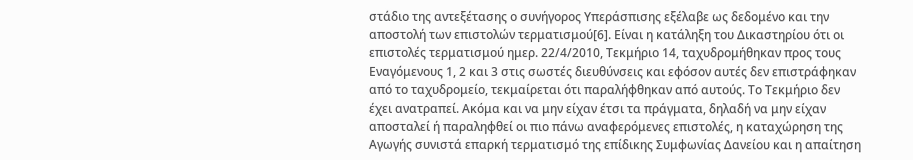στάδιο της αντεξέτασης ο συνήγορος Υπεράσπισης εξέλαβε ως δεδομένο και την αποστολή των επιστολών τερματισμού[6]. Είναι η κατάληξη του Δικαστηρίου ότι οι επιστολές τερματισμού ημερ. 22/4/2010, Τεκμήριο 14, ταχυδρομήθηκαν προς τους Εναγόμενους 1, 2 και 3 στις σωστές διευθύνσεις και εφόσον αυτές δεν επιστράφηκαν από το ταχυδρομείο, τεκμαίρεται ότι παραλήφθηκαν από αυτούς. Το Τεκμήριο δεν έχει ανατραπεί. Ακόμα και να μην είχαν έτσι τα πράγματα, δηλαδή να μην είχαν αποσταλεί ή παραληφθεί οι πιο πάνω αναφερόμενες επιστολές, η καταχώρηση της Αγωγής συνιστά επαρκή τερματισμό της επίδικης Συμφωνίας Δανείου και η απαίτηση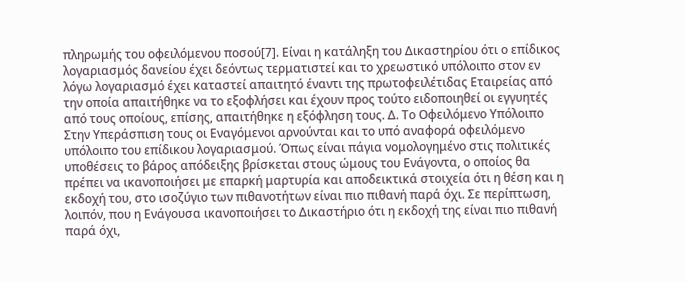πληρωμής του οφειλόμενου ποσού[7]. Είναι η κατάληξη του Δικαστηρίου ότι ο επίδικος λογαριασμός δανείου έχει δεόντως τερματιστεί και το χρεωστικό υπόλοιπο στον εν λόγω λογαριασμό έχει καταστεί απαιτητό έναντι της πρωτοφειλέτιδας Εταιρείας από την οποία απαιτήθηκε να το εξοφλήσει και έχουν προς τούτο ειδοποιηθεί οι εγγυητές από τους οποίους, επίσης, απαιτήθηκε η εξόφληση τους. Δ. Το Οφειλόμενο Υπόλοιπο Στην Υπεράσπιση τους οι Εναγόμενοι αρνούνται και το υπό αναφορά οφειλόμενο υπόλοιπο του επίδικου λογαριασμού. Όπως είναι πάγια νομολογημένο στις πολιτικές υποθέσεις το βάρος απόδειξης βρίσκεται στους ώμους του Ενάγοντα, ο οποίος θα πρέπει να ικανοποιήσει με επαρκή μαρτυρία και αποδεικτικά στοιχεία ότι η θέση και η εκδοχή του, στο ισοζύγιο των πιθανοτήτων είναι πιο πιθανή παρά όχι. Σε περίπτωση, λοιπόν, που η Ενάγουσα ικανοποιήσει το Δικαστήριο ότι η εκδοχή της είναι πιο πιθανή παρά όχι,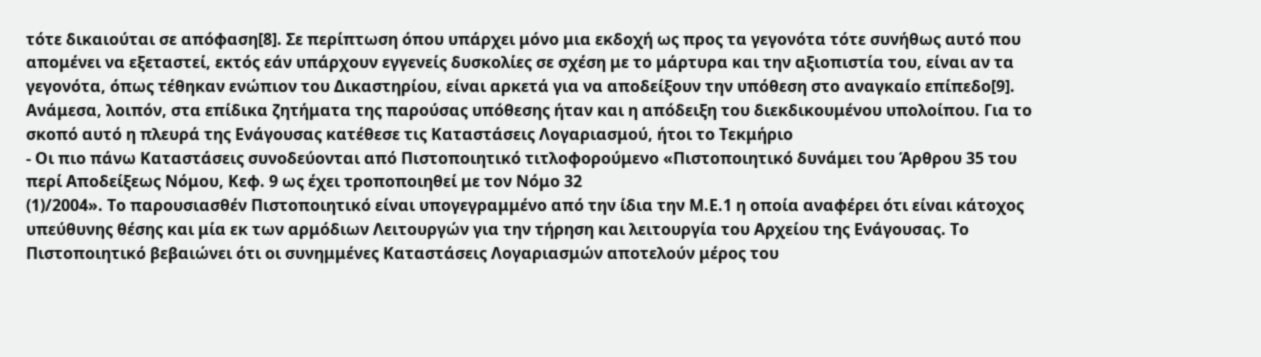τότε δικαιούται σε απόφαση[8]. Σε περίπτωση όπου υπάρχει μόνο μια εκδοχή ως προς τα γεγονότα τότε συνήθως αυτό που απομένει να εξεταστεί, εκτός εάν υπάρχουν εγγενείς δυσκολίες σε σχέση με το μάρτυρα και την αξιοπιστία του, είναι αν τα γεγονότα, όπως τέθηκαν ενώπιον του Δικαστηρίου, είναι αρκετά για να αποδείξουν την υπόθεση στο αναγκαίο επίπεδο[9]. Ανάμεσα, λοιπόν, στα επίδικα ζητήματα της παρούσας υπόθεσης ήταν και η απόδειξη του διεκδικουμένου υπολοίπου. Για το σκοπό αυτό η πλευρά της Ενάγουσας κατέθεσε τις Καταστάσεις Λογαριασμού, ήτοι το Τεκμήριο
- Οι πιο πάνω Καταστάσεις συνοδεύονται από Πιστοποιητικό τιτλοφορούμενο «Πιστοποιητικό δυνάμει του Άρθρου 35 του περί Αποδείξεως Νόμου, Κεφ. 9 ως έχει τροποποιηθεί με τον Νόμο 32
(1)/2004». Το παρουσιασθέν Πιστοποιητικό είναι υπογεγραμμένο από την ίδια την Μ.Ε.1 η οποία αναφέρει ότι είναι κάτοχος υπεύθυνης θέσης και μία εκ των αρμόδιων Λειτουργών για την τήρηση και λειτουργία του Αρχείου της Ενάγουσας. Το Πιστοποιητικό βεβαιώνει ότι οι συνημμένες Καταστάσεις Λογαριασμών αποτελούν μέρος του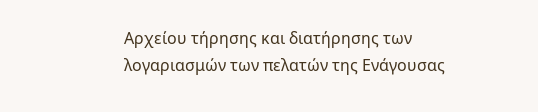Αρχείου τήρησης και διατήρησης των λογαριασμών των πελατών της Ενάγουσας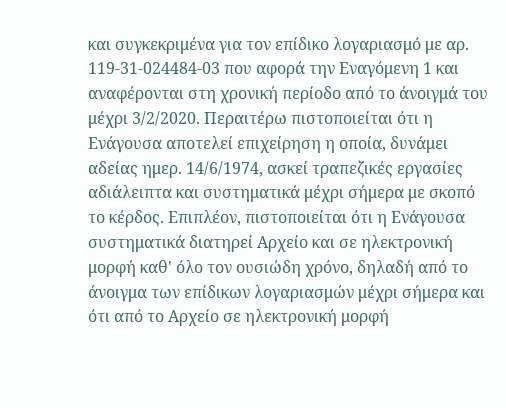και συγκεκριμένα για τον επίδικο λογαριασμό με αρ. 119-31-024484-03 που αφορά την Εναγόμενη 1 και αναφέρονται στη χρονική περίοδο από το άνοιγμά του μέχρι 3/2/2020. Περαιτέρω πιστοποιείται ότι η Ενάγουσα αποτελεί επιχείρηση η οποία, δυνάμει αδείας ημερ. 14/6/1974, ασκεί τραπεζικές εργασίες αδιάλειπτα και συστηματικά μέχρι σήμερα με σκοπό το κέρδος. Επιπλέον, πιστοποιείται ότι η Ενάγουσα συστηματικά διατηρεί Αρχείο και σε ηλεκτρονική μορφή καθ' όλο τον ουσιώδη χρόνο, δηλαδή από το άνοιγμα των επίδικων λογαριασμών μέχρι σήμερα και ότι από το Αρχείο σε ηλεκτρονική μορφή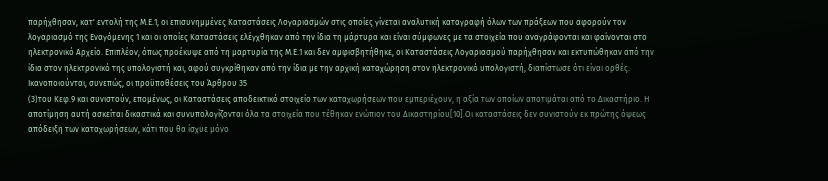παρήχθησαν, κατ' εντολή της Μ.Ε.1, οι επισυνημμένες Καταστάσεις Λογαριασμών στις οποίες γίνεται αναλυτική καταγραφή όλων των πράξεων που αφορούν τον λογαριασμό της Εναγόμενης 1 και οι οποίες Καταστάσεις ελέγχθηκαν από την ίδια τη μάρτυρα και είναι σύμφωνες με τα στοιχεία που αναγράφονται και φαίνονται στο ηλεκτρονικό Αρχείο. Επιπλέον, όπως προέκυψε από τη μαρτυρία της Μ.Ε.1 και δεν αμφισβητήθηκε, οι Καταστάσεις Λογαριασμού παρήχθησαν και εκτυπώθηκαν από την ίδια στον ηλεκτρονικό της υπολογιστή και, αφού συγκρίθηκαν από την ίδια με την αρχική καταχώρηση στον ηλεκτρονικό υπολογιστή, διαπίστωσε ότι είναι ορθές. Ικανοποιούνται, συνεπώς, οι προϋποθέσεις του Άρθρου 35
(3)του Κεφ.9 και συνιστούν, επομένως, οι Καταστάσεις αποδεικτικό στοιχείο των καταχωρήσεων που εμπεριέχουν, η αξία των οποίων αποτιμάται από το Δικαστήριο. Η αποτίμηση αυτή ασκείται δικαστικά και συνυπολογίζονται όλα τα στοιχεία που τέθηκαν ενώπιον του Δικαστηρίου[10].Οι καταστάσεις δεν συνιστούν εκ πρώτης όψεως απόδειξη των καταχωρήσεων, κάτι που θα ίσχυε μόνο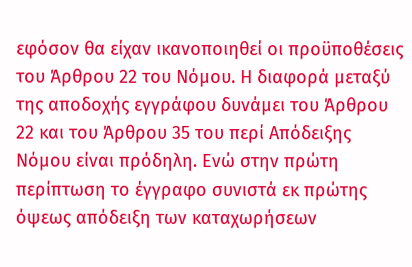εφόσον θα είχαν ικανοποιηθεί οι προϋποθέσεις του Άρθρου 22 του Νόμου. Η διαφορά μεταξύ της αποδοχής εγγράφου δυνάμει του Άρθρου 22 και του Άρθρου 35 του περί Απόδειξης Νόμου είναι πρόδηλη. Ενώ στην πρώτη περίπτωση το έγγραφο συνιστά εκ πρώτης όψεως απόδειξη των καταχωρήσεων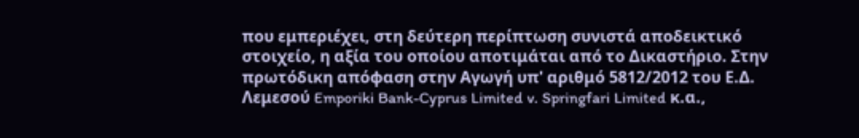που εμπεριέχει, στη δεύτερη περίπτωση συνιστά αποδεικτικό στοιχείο, η αξία του οποίου αποτιμάται από το Δικαστήριο. Στην πρωτόδικη απόφαση στην Αγωγή υπ' αριθμό 5812/2012 του Ε.Δ. Λεμεσού Emporiki Bank-Cyprus Limited v. Springfari Limited κ.α.,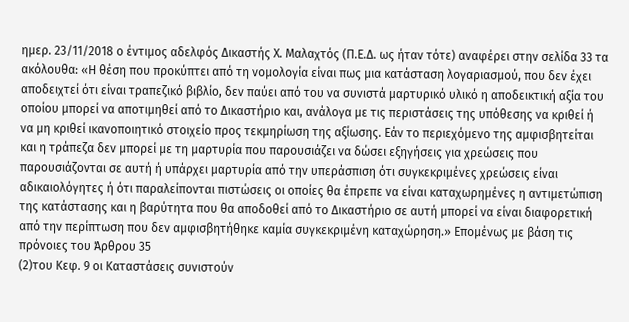ημερ. 23/11/2018 ο έντιμος αδελφός Δικαστής Χ. Μαλαχτός (Π.Ε.Δ. ως ήταν τότε) αναφέρει στην σελίδα 33 τα ακόλουθα: «Η θέση που προκύπτει από τη νομολογία είναι πως μια κατάσταση λογαριασμού, που δεν έχει αποδειχτεί ότι είναι τραπεζικό βιβλίο, δεν παύει από του να συνιστά μαρτυρικό υλικό η αποδεικτική αξία του οποίου μπορεί να αποτιμηθεί από το Δικαστήριο και, ανάλογα με τις περιστάσεις της υπόθεσης να κριθεί ή να μη κριθεί ικανοποιητικό στοιχείο προς τεκμηρίωση της αξίωσης. Εάν το περιεχόμενο της αμφισβητείται και η τράπεζα δεν μπορεί με τη μαρτυρία που παρουσιάζει να δώσει εξηγήσεις για χρεώσεις που παρουσιάζονται σε αυτή ή υπάρχει μαρτυρία από την υπεράσπιση ότι συγκεκριμένες χρεώσεις είναι αδικαιολόγητες ή ότι παραλείπονται πιστώσεις οι οποίες θα έπρεπε να είναι καταχωρημένες η αντιμετώπιση της κατάστασης και η βαρύτητα που θα αποδοθεί από το Δικαστήριο σε αυτή μπορεί να είναι διαφορετική από την περίπτωση που δεν αμφισβητήθηκε καμία συγκεκριμένη καταχώρηση.» Επομένως με βάση τις πρόνοιες του Άρθρου 35
(2)του Κεφ. 9 οι Καταστάσεις συνιστούν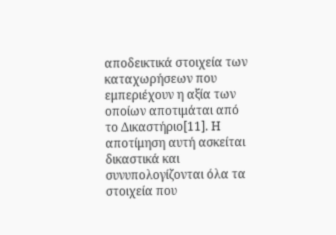αποδεικτικά στοιχεία των καταχωρήσεων που εμπεριέχουν η αξία των οποίων αποτιμάται από το Δικαστήριο[11]. Η αποτίμηση αυτή ασκείται δικαστικά και συνυπολογίζονται όλα τα στοιχεία που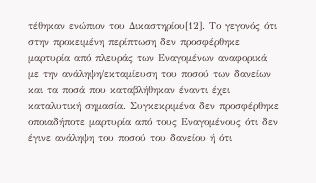τέθηκαν ενώπιον του Δικαστηρίου[12]. Το γεγονός ότι στην προκειμένη περίπτωση δεν προσφέρθηκε μαρτυρία από πλευράς των Εναγομένων αναφορικά με την ανάληψη/εκταμίευση του ποσού των δανείων και τα ποσά που καταβλήθηκαν έναντι έχει καταλυτική σημασία. Συγκεκριμένα δεν προσφέρθηκε οποιαδήποτε μαρτυρία από τους Εναγομένους ότι δεν έγινε ανάληψη του ποσού του δανείου ή ότι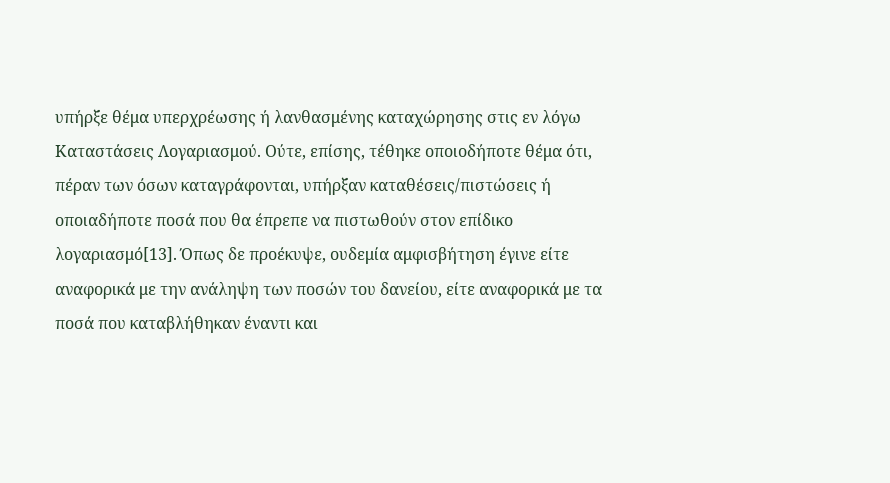υπήρξε θέμα υπερχρέωσης ή λανθασμένης καταχώρησης στις εν λόγω Καταστάσεις Λογαριασμού. Ούτε, επίσης, τέθηκε οποιοδήποτε θέμα ότι, πέραν των όσων καταγράφονται, υπήρξαν καταθέσεις/πιστώσεις ή οποιαδήποτε ποσά που θα έπρεπε να πιστωθούν στον επίδικο λογαριασμό[13]. Όπως δε προέκυψε, ουδεμία αμφισβήτηση έγινε είτε αναφορικά με την ανάληψη των ποσών του δανείου, είτε αναφορικά με τα ποσά που καταβλήθηκαν έναντι και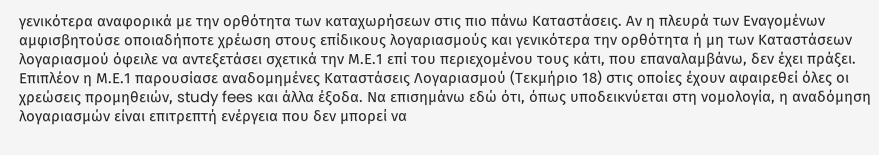γενικότερα αναφορικά με την ορθότητα των καταχωρήσεων στις πιο πάνω Καταστάσεις. Αν η πλευρά των Εναγομένων αμφισβητούσε οποιαδήποτε χρέωση στους επίδικους λογαριασμούς και γενικότερα την ορθότητα ή μη των Καταστάσεων λογαριασμού όφειλε να αντεξετάσει σχετικά την Μ.Ε.1 επί του περιεχομένου τους κάτι, που επαναλαμβάνω, δεν έχει πράξει. Επιπλέον η Μ.Ε.1 παρουσίασε αναδομημένες Καταστάσεις Λογαριασμού (Τεκμήριο 18) στις οποίες έχουν αφαιρεθεί όλες οι χρεώσεις προμηθειών, study fees και άλλα έξοδα. Να επισημάνω εδώ ότι, όπως υποδεικνύεται στη νομολογία, η αναδόμηση λογαριασμών είναι επιτρεπτή ενέργεια που δεν μπορεί να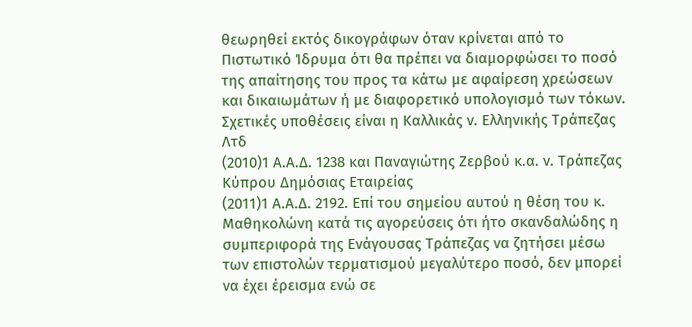θεωρηθεί εκτός δικογράφων όταν κρίνεται από το Πιστωτικό Ίδρυμα ότι θα πρέπει να διαμορφώσει το ποσό της απαίτησης του προς τα κάτω με αφαίρεση χρεώσεων και δικαιωμάτων ή με διαφορετικό υπολογισμό των τόκων. Σχετικές υποθέσεις είναι η Καλλικάς ν. Ελληνικής Τράπεζας Λτδ
(2010)1 Α.Α.Δ. 1238 και Παναγιώτης Ζερβού κ.α. ν. Τράπεζας Κύπρου Δημόσιας Εταιρείας
(2011)1 Α.Α.Δ. 2192. Επί του σημείου αυτού η θέση του κ. Μαθηκολώνη κατά τις αγορεύσεις ότι ήτο σκανδαλώδης η συμπεριφορά της Ενάγουσας Τράπεζας να ζητήσει μέσω των επιστολών τερματισμού μεγαλύτερο ποσό, δεν μπορεί να έχει έρεισμα ενώ σε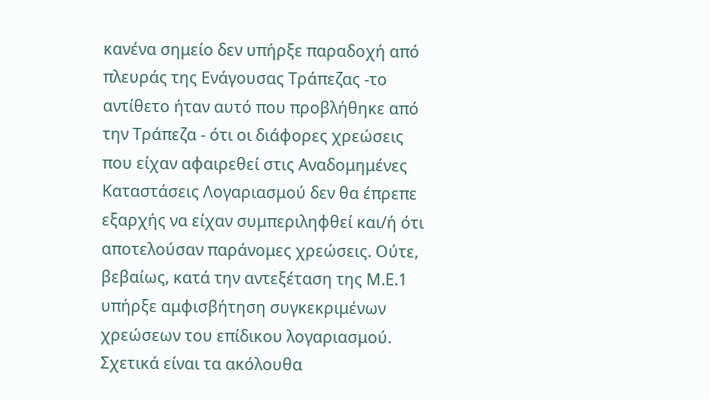κανένα σημείο δεν υπήρξε παραδοχή από πλευράς της Ενάγουσας Τράπεζας -το αντίθετο ήταν αυτό που προβλήθηκε από την Τράπεζα - ότι οι διάφορες χρεώσεις που είχαν αφαιρεθεί στις Αναδομημένες Καταστάσεις Λογαριασμού δεν θα έπρεπε εξαρχής να είχαν συμπεριληφθεί και/ή ότι αποτελούσαν παράνομες χρεώσεις. Ούτε, βεβαίως, κατά την αντεξέταση της Μ.Ε.1 υπήρξε αμφισβήτηση συγκεκριμένων χρεώσεων του επίδικου λογαριασμού. Σχετικά είναι τα ακόλουθα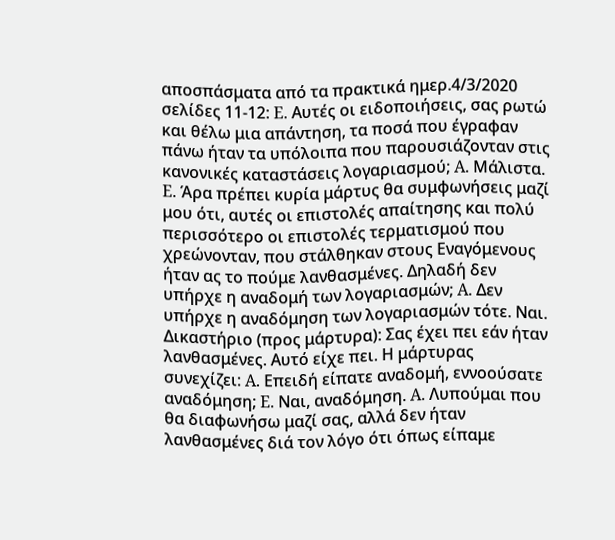αποσπάσματα από τα πρακτικά ημερ.4/3/2020 σελίδες 11-12: E. Αυτές οι ειδοποιήσεις, σας ρωτώ και θέλω μια απάντηση, τα ποσά που έγραφαν πάνω ήταν τα υπόλοιπα που παρουσιάζονταν στις κανονικές καταστάσεις λογαριασμού; A. Μάλιστα. E. Άρα πρέπει κυρία μάρτυς θα συμφωνήσεις μαζί μου ότι, αυτές οι επιστολές απαίτησης και πολύ περισσότερο οι επιστολές τερματισμού που χρεώνονταν, που στάλθηκαν στους Εναγόμενους ήταν ας το πούμε λανθασμένες. Δηλαδή δεν υπήρχε η αναδομή των λογαριασμών; A. Δεν υπήρχε η αναδόμηση των λογαριασμών τότε. Ναι. Δικαστήριο (προς μάρτυρα): Σας έχει πει εάν ήταν λανθασμένες. Αυτό είχε πει. Η μάρτυρας συνεχίζει: A. Επειδή είπατε αναδομή, εννοούσατε αναδόμηση; E. Ναι, αναδόμηση. A. Λυπούμαι που θα διαφωνήσω μαζί σας, αλλά δεν ήταν λανθασμένες διά τον λόγο ότι όπως είπαμε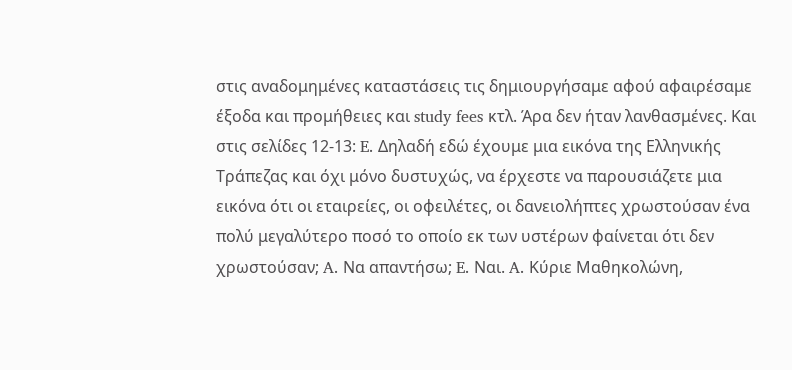στις αναδομημένες καταστάσεις τις δημιουργήσαμε αφού αφαιρέσαμε έξοδα και προμήθειες και study fees κτλ. Άρα δεν ήταν λανθασμένες. Και στις σελίδες 12-13: E. Δηλαδή εδώ έχουμε μια εικόνα της Ελληνικής Τράπεζας και όχι μόνο δυστυχώς, να έρχεστε να παρουσιάζετε μια εικόνα ότι οι εταιρείες, οι οφειλέτες, οι δανειολήπτες χρωστούσαν ένα πολύ μεγαλύτερο ποσό το οποίο εκ των υστέρων φαίνεται ότι δεν χρωστούσαν; A. Να απαντήσω; E. Ναι. A. Κύριε Μαθηκολώνη,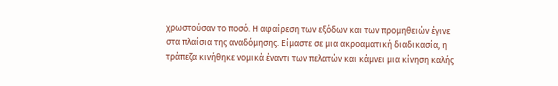χρωστούσαν το ποσό. Η αφαίρεση των εξόδων και των προμηθειών έγινε στα πλαίσια της αναδόμησης. Είμαστε σε μια ακροαματική διαδικασία, η τράπεζα κινήθηκε νομικά έναντι των πελατών και κάμνει μια κίνηση καλής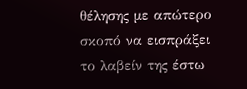θέλησης με απώτερο σκοπό να εισπράξει το λαβείν της έστω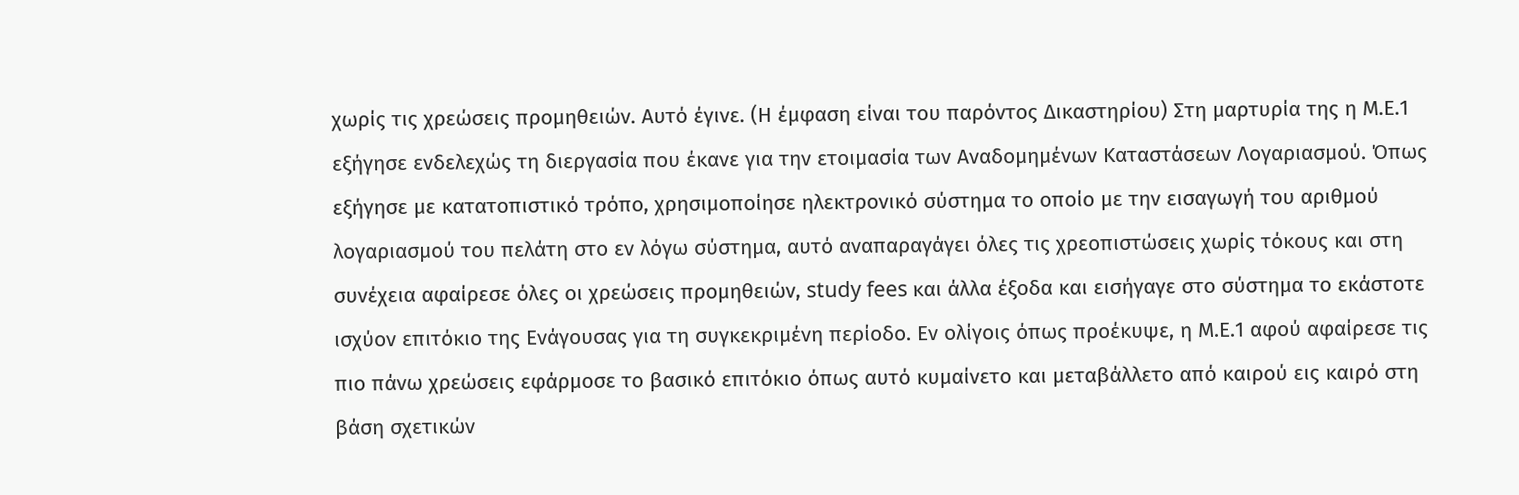χωρίς τις χρεώσεις προμηθειών. Αυτό έγινε. (Η έμφαση είναι του παρόντος Δικαστηρίου) Στη μαρτυρία της η Μ.Ε.1 εξήγησε ενδελεχώς τη διεργασία που έκανε για την ετοιμασία των Αναδομημένων Καταστάσεων Λογαριασμού. Όπως εξήγησε με κατατοπιστικό τρόπο, χρησιμοποίησε ηλεκτρονικό σύστημα το οποίο με την εισαγωγή του αριθμού λογαριασμού του πελάτη στο εν λόγω σύστημα, αυτό αναπαραγάγει όλες τις χρεοπιστώσεις χωρίς τόκους και στη συνέχεια αφαίρεσε όλες οι χρεώσεις προμηθειών, study fees και άλλα έξοδα και εισήγαγε στο σύστημα το εκάστοτε ισχύον επιτόκιο της Ενάγουσας για τη συγκεκριμένη περίοδο. Εν ολίγοις όπως προέκυψε, η Μ.Ε.1 αφού αφαίρεσε τις πιο πάνω χρεώσεις εφάρμοσε το βασικό επιτόκιο όπως αυτό κυμαίνετο και μεταβάλλετο από καιρού εις καιρό στη βάση σχετικών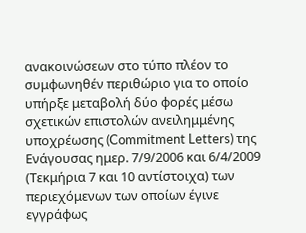ανακοινώσεων στο τύπο πλέον το συμφωνηθέν περιθώριο για το οποίο υπήρξε μεταβολή δύο φορές μέσω σχετικών επιστολών ανειλημμένης υποχρέωσης (Commitment Letters) της Ενάγουσας ημερ. 7/9/2006 και 6/4/2009 (Τεκμήρια 7 και 10 αντίστοιχα) των περιεχόμενων των οποίων έγινε εγγράφως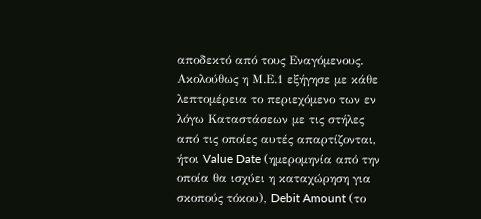αποδεκτό από τους Εναγόμενους. Ακολούθως η Μ.Ε.1 εξήγησε με κάθε λεπτομέρεια το περιεχόμενο των εν λόγω Καταστάσεων με τις στήλες από τις οποίες αυτές απαρτίζονται, ήτοι Value Date (ημερομηνία από την οποία θα ισχύει η καταχώρηση για σκοπούς τόκου), Debit Amount (το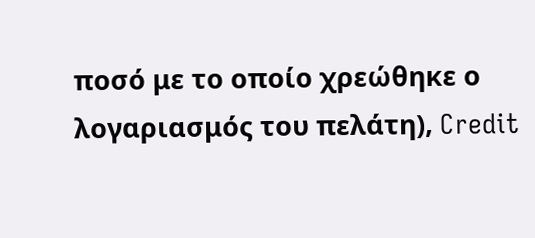ποσό με το οποίο χρεώθηκε ο λογαριασμός του πελάτη), Credit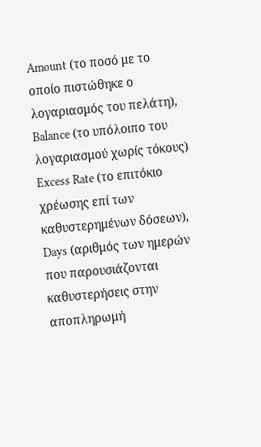Amount (το ποσό με το οποίο πιστώθηκε ο λογαριασμός του πελάτη), Balance (το υπόλοιπο του λογαριασμού χωρίς τόκους) Excess Rate (το επιτόκιο χρέωσης επί των καθυστερημένων δόσεων), Days (αριθμός των ημερών που παρουσιάζονται καθυστερήσεις στην αποπληρωμή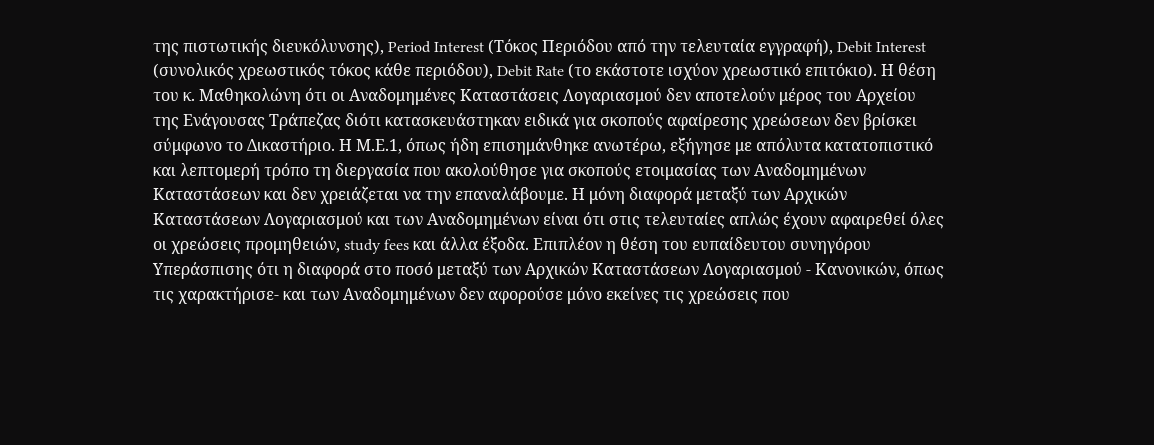της πιστωτικής διευκόλυνσης), Period Interest (Τόκος Περιόδου από την τελευταία εγγραφή), Debit Interest (συνολικός χρεωστικός τόκος κάθε περιόδου), Debit Rate (το εκάστοτε ισχύον χρεωστικό επιτόκιο). Η θέση του κ. Μαθηκολώνη ότι οι Αναδομημένες Καταστάσεις Λογαριασμού δεν αποτελούν μέρος του Αρχείου της Ενάγουσας Τράπεζας διότι κατασκευάστηκαν ειδικά για σκοπούς αφαίρεσης χρεώσεων δεν βρίσκει σύμφωνο το Δικαστήριο. Η Μ.Ε.1, όπως ήδη επισημάνθηκε ανωτέρω, εξήγησε με απόλυτα κατατοπιστικό και λεπτομερή τρόπο τη διεργασία που ακολούθησε για σκοπούς ετοιμασίας των Αναδομημένων Καταστάσεων και δεν χρειάζεται να την επαναλάβουμε. Η μόνη διαφορά μεταξύ των Αρχικών Καταστάσεων Λογαριασμού και των Αναδομημένων είναι ότι στις τελευταίες απλώς έχουν αφαιρεθεί όλες οι χρεώσεις προμηθειών, study fees και άλλα έξοδα. Επιπλέον η θέση του ευπαίδευτου συνηγόρου Υπεράσπισης ότι η διαφορά στο ποσό μεταξύ των Αρχικών Καταστάσεων Λογαριασμού - Κανονικών, όπως τις χαρακτήρισε- και των Αναδομημένων δεν αφορούσε μόνο εκείνες τις χρεώσεις που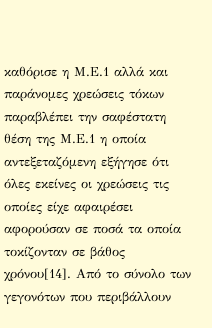καθόρισε η Μ.Ε.1 αλλά και παράνομες χρεώσεις τόκων παραβλέπει την σαφέστατη θέση της Μ.Ε.1 η οποία αντεξεταζόμενη εξήγησε ότι όλες εκείνες οι χρεώσεις τις οποίες είχε αφαιρέσει αφορούσαν σε ποσά τα οποία τοκίζονταν σε βάθος χρόνου[14]. Από το σύνολο των γεγονότων που περιβάλλουν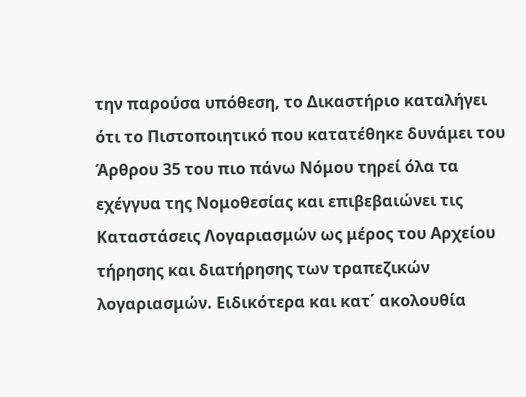την παρούσα υπόθεση, το Δικαστήριο καταλήγει ότι το Πιστοποιητικό που κατατέθηκε δυνάμει του Άρθρου 35 του πιο πάνω Νόμου τηρεί όλα τα εχέγγυα της Νομοθεσίας και επιβεβαιώνει τις Καταστάσεις Λογαριασμών ως μέρος του Αρχείου τήρησης και διατήρησης των τραπεζικών λογαριασμών. Ειδικότερα και κατ΄ ακολουθία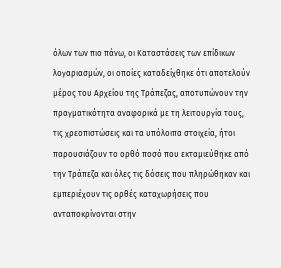όλων των πιο πάνω, οι Καταστάσεις των επίδικων λογαριασμών, οι οποίες καταδείχθηκε ότι αποτελούν μέρος του Αρχείου της Τράπεζας, αποτυπώνουν την πραγματικότητα αναφορικά με τη λειτουργία τους, τις χρεοπιστώσεις και τα υπόλοιπα στοιχεία, ήτοι παρουσιάζουν το ορθό ποσό που εκταμιεύθηκε από την Τράπεζα και όλες τις δόσεις που πληρώθηκαν και εμπεριέχουν τις ορθές καταχωρήσεις που ανταποκρίνονται στην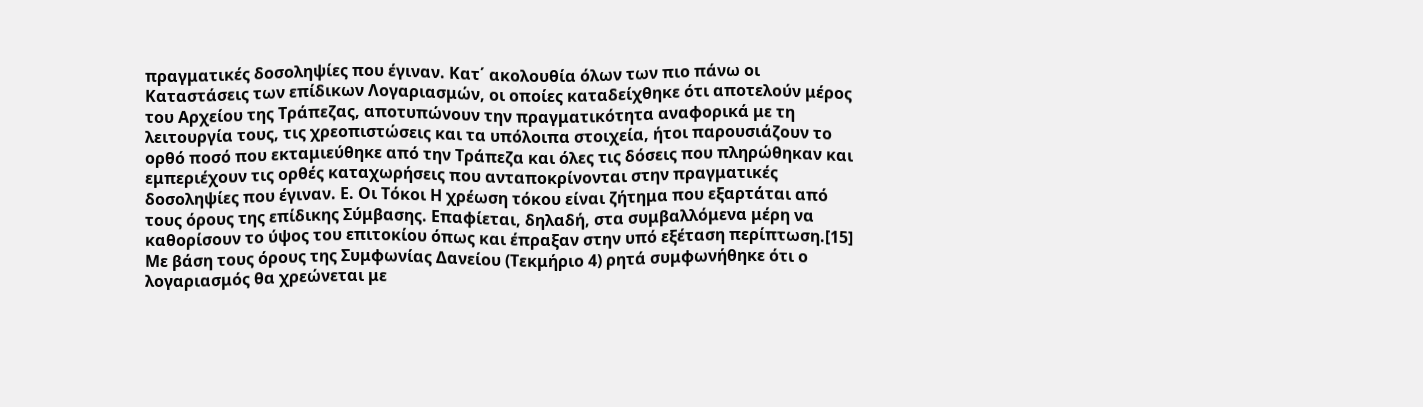πραγματικές δοσοληψίες που έγιναν. Κατ΄ ακολουθία όλων των πιο πάνω οι Καταστάσεις των επίδικων Λογαριασμών, οι οποίες καταδείχθηκε ότι αποτελούν μέρος του Αρχείου της Τράπεζας, αποτυπώνουν την πραγματικότητα αναφορικά με τη λειτουργία τους, τις χρεοπιστώσεις και τα υπόλοιπα στοιχεία, ήτοι παρουσιάζουν το ορθό ποσό που εκταμιεύθηκε από την Τράπεζα και όλες τις δόσεις που πληρώθηκαν και εμπεριέχουν τις ορθές καταχωρήσεις που ανταποκρίνονται στην πραγματικές δοσοληψίες που έγιναν. Ε. Οι Τόκοι Η χρέωση τόκου είναι ζήτημα που εξαρτάται από τους όρους της επίδικης Σύμβασης. Επαφίεται, δηλαδή, στα συμβαλλόμενα μέρη να καθορίσουν το ύψος του επιτοκίου όπως και έπραξαν στην υπό εξέταση περίπτωση.[15] Με βάση τους όρους της Συμφωνίας Δανείου (Τεκμήριο 4) ρητά συμφωνήθηκε ότι ο λογαριασμός θα χρεώνεται με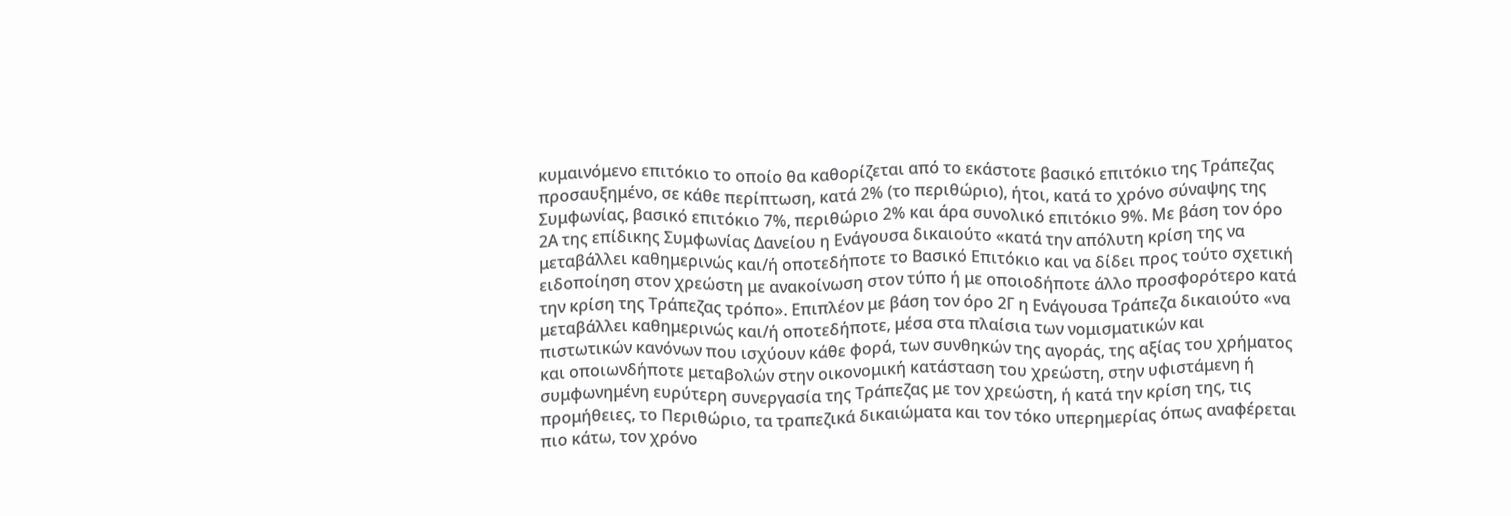κυμαινόμενο επιτόκιο το οποίο θα καθορίζεται από το εκάστοτε βασικό επιτόκιο της Τράπεζας προσαυξημένο, σε κάθε περίπτωση, κατά 2% (το περιθώριο), ήτοι, κατά το χρόνο σύναψης της Συμφωνίας, βασικό επιτόκιο 7%, περιθώριο 2% και άρα συνολικό επιτόκιο 9%. Με βάση τον όρο 2Α της επίδικης Συμφωνίας Δανείου η Ενάγουσα δικαιούτο «κατά την απόλυτη κρίση της να μεταβάλλει καθημερινώς και/ή οποτεδήποτε το Βασικό Επιτόκιο και να δίδει προς τούτο σχετική ειδοποίηση στον χρεώστη με ανακοίνωση στον τύπο ή με οποιοδήποτε άλλο προσφορότερο κατά την κρίση της Τράπεζας τρόπο». Επιπλέον με βάση τον όρο 2Γ η Ενάγουσα Τράπεζα δικαιούτο «να μεταβάλλει καθημερινώς και/ή οποτεδήποτε, μέσα στα πλαίσια των νομισματικών και πιστωτικών κανόνων που ισχύουν κάθε φορά, των συνθηκών της αγοράς, της αξίας του χρήματος και οποιωνδήποτε μεταβολών στην οικονομική κατάσταση του χρεώστη, στην υφιστάμενη ή συμφωνημένη ευρύτερη συνεργασία της Τράπεζας με τον χρεώστη, ή κατά την κρίση της, τις προμήθειες, το Περιθώριο, τα τραπεζικά δικαιώματα και τον τόκο υπερημερίας όπως αναφέρεται πιο κάτω, τον χρόνο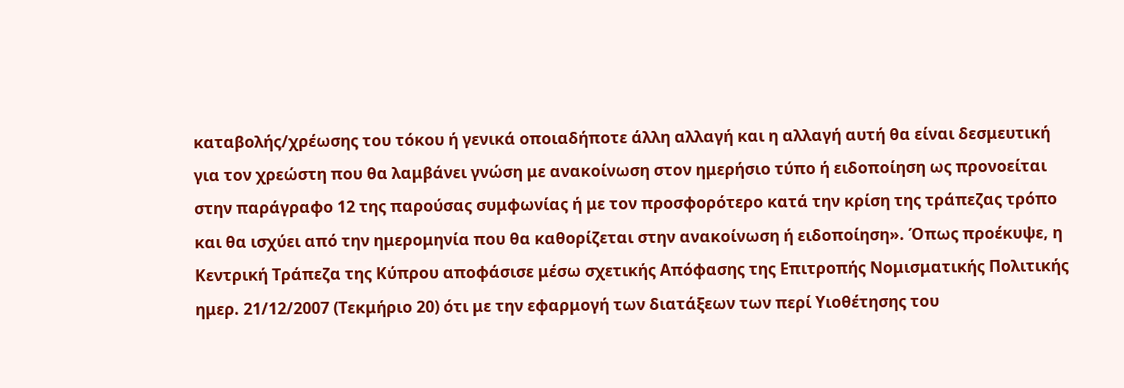καταβολής/χρέωσης του τόκου ή γενικά οποιαδήποτε άλλη αλλαγή και η αλλαγή αυτή θα είναι δεσμευτική για τον χρεώστη που θα λαμβάνει γνώση με ανακοίνωση στον ημερήσιο τύπο ή ειδοποίηση ως προνοείται στην παράγραφο 12 της παρούσας συμφωνίας ή με τον προσφορότερο κατά την κρίση της τράπεζας τρόπο και θα ισχύει από την ημερομηνία που θα καθορίζεται στην ανακοίνωση ή ειδοποίηση». Όπως προέκυψε, η Κεντρική Τράπεζα της Κύπρου αποφάσισε μέσω σχετικής Απόφασης της Επιτροπής Νομισματικής Πολιτικής ημερ. 21/12/2007 (Τεκμήριο 20) ότι με την εφαρμογή των διατάξεων των περί Υιοθέτησης του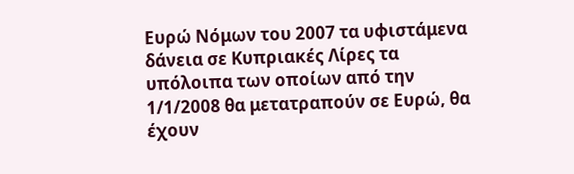Ευρώ Νόμων του 2007 τα υφιστάμενα δάνεια σε Κυπριακές Λίρες τα υπόλοιπα των οποίων από την 1/1/2008 θα μετατραπούν σε Ευρώ, θα έχουν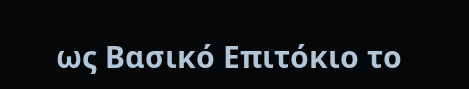ως Βασικό Επιτόκιο το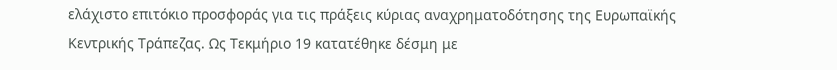ελάχιστο επιτόκιο προσφοράς για τις πράξεις κύριας αναχρηματοδότησης της Ευρωπαϊκής Κεντρικής Τράπεζας. Ως Τεκμήριο 19 κατατέθηκε δέσμη με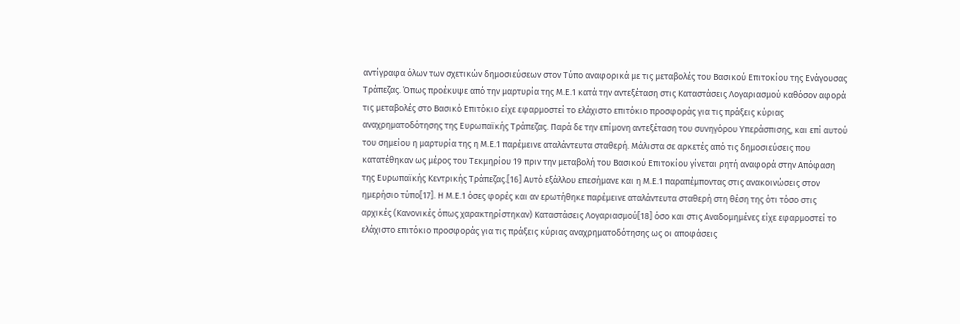αντίγραφα όλων των σχετικών δημοσιεύσεων στον Τύπο αναφορικά με τις μεταβολές του Βασικού Επιτοκίου της Ενάγουσας Τράπεζας. Όπως προέκυψε από την μαρτυρία της Μ.Ε.1 κατά την αντεξέταση στις Καταστάσεις Λογαριασμού καθόσον αφορά τις μεταβολές στο Βασικό Επιτόκιο είχε εφαρμοστεί το ελάχιστο επιτόκιο προσφοράς για τις πράξεις κύριας αναχρηματοδότησης της Ευρωπαϊκής Τράπεζας. Παρά δε την επίμονη αντεξέταση του συνηγόρου Υπεράσπισης, και επί αυτού του σημείου η μαρτυρία της η Μ.Ε.1 παρέμεινε αταλάντευτα σταθερή. Μάλιστα σε αρκετές από τις δημοσιεύσεις που κατατέθηκαν ως μέρος του Τεκμηρίου 19 πριν την μεταβολή του Βασικού Επιτοκίου γίνεται ρητή αναφορά στην Απόφαση της Ευρωπαϊκής Κεντρικής Τράπεζας.[16] Αυτό εξάλλου επεσήμανε και η Μ.Ε.1 παραπέμποντας στις ανακοινώσεις στον ημερήσιο τύπο[17]. Η Μ.Ε.1 όσες φορές και αν ερωτήθηκε παρέμεινε αταλάντευτα σταθερή στη θέση της ότι τόσο στις αρχικές (Κανονικές όπως χαρακτηρίστηκαν) Καταστάσεις Λογαριασμού[18] όσο και στις Αναδομημένες είχε εφαρμοστεί το ελάχιστο επιτόκιο προσφοράς για τις πράξεις κύριας αναχρηματοδότησης ως οι αποφάσεις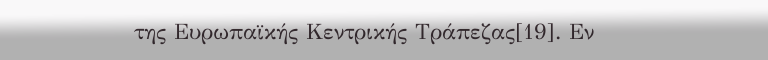της Ευρωπαϊκής Κεντρικής Τράπεζας[19]. Εν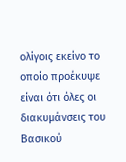ολίγοις εκείνο το οποίο προέκυψε είναι ότι όλες οι διακυμάνσεις του Βασικού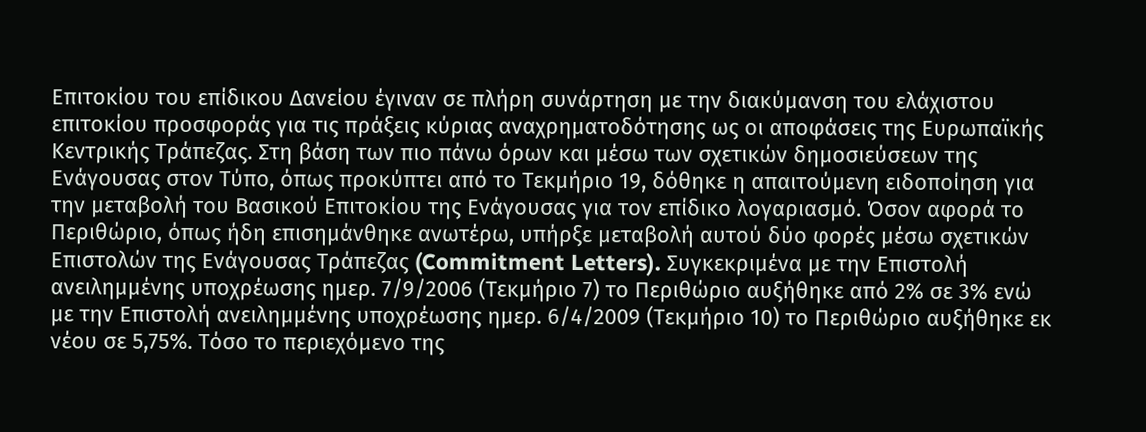Επιτοκίου του επίδικου Δανείου έγιναν σε πλήρη συνάρτηση με την διακύμανση του ελάχιστου επιτοκίου προσφοράς για τις πράξεις κύριας αναχρηματοδότησης ως οι αποφάσεις της Ευρωπαϊκής Κεντρικής Τράπεζας. Στη βάση των πιο πάνω όρων και μέσω των σχετικών δημοσιεύσεων της Ενάγουσας στον Τύπο, όπως προκύπτει από το Τεκμήριο 19, δόθηκε η απαιτούμενη ειδοποίηση για την μεταβολή του Βασικού Επιτοκίου της Ενάγουσας για τον επίδικο λογαριασμό. Όσον αφορά το Περιθώριο, όπως ήδη επισημάνθηκε ανωτέρω, υπήρξε μεταβολή αυτού δύο φορές μέσω σχετικών Επιστολών της Ενάγουσας Τράπεζας (Commitment Letters). Συγκεκριμένα με την Επιστολή ανειλημμένης υποχρέωσης ημερ. 7/9/2006 (Τεκμήριο 7) το Περιθώριο αυξήθηκε από 2% σε 3% ενώ με την Επιστολή ανειλημμένης υποχρέωσης ημερ. 6/4/2009 (Τεκμήριο 10) το Περιθώριο αυξήθηκε εκ νέου σε 5,75%. Τόσο το περιεχόμενο της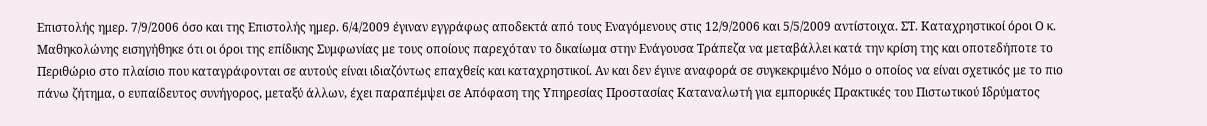Επιστολής ημερ. 7/9/2006 όσο και της Επιστολής ημερ. 6/4/2009 έγιναν εγγράφως αποδεκτά από τους Εναγόμενους στις 12/9/2006 και 5/5/2009 αντίστοιχα. ΣΤ. Καταχρηστικοί όροι Ο κ. Μαθηκολώνης εισηγήθηκε ότι οι όροι της επίδικης Συμφωνίας με τους οποίους παρεχόταν το δικαίωμα στην Ενάγουσα Τράπεζα να μεταβάλλει κατά την κρίση της και οποτεδήποτε το Περιθώριο στο πλαίσιο που καταγράφονται σε αυτούς είναι ιδιαζόντως επαχθείς και καταχρηστικοί. Αν και δεν έγινε αναφορά σε συγκεκριμένο Νόμο ο οποίος να είναι σχετικός με το πιο πάνω ζήτημα, ο ευπαίδευτος συνήγορος, μεταξύ άλλων, έχει παραπέμψει σε Απόφαση της Υπηρεσίας Προστασίας Καταναλωτή για εμπορικές Πρακτικές του Πιστωτικού Ιδρύματος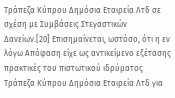Τράπεζα Κύπρου Δημόσια Εταιρεία Λτδ σε σχέση με Συμβάσεις Στεγαστικών Δανείων.[20] Επισημαίνεται, ωστόσο, ότι η εν λόγω Απόφαση είχε ως αντικείμενο εξέτασης πρακτικές του πιστωτικού ιδρύματος Τράπεζα Κύπρου Δημόσια Εταιρεία Λτδ για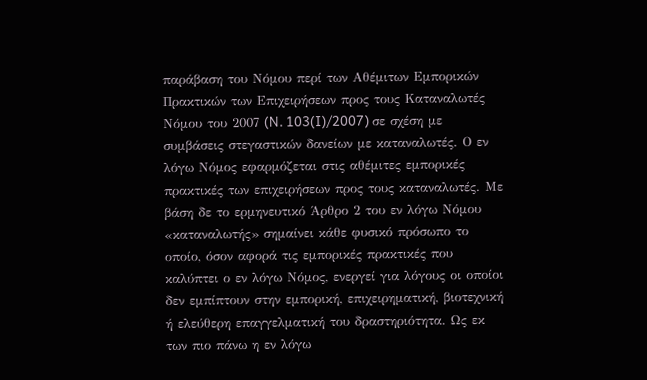παράβαση του Νόμου περί των Αθέμιτων Εμπορικών Πρακτικών των Επιχειρήσεων προς τους Καταναλωτές Νόμου του 2007 (N. 103(I)/2007) σε σχέση με συμβάσεις στεγαστικών δανείων με καταναλωτές. Ο εν λόγω Νόμος εφαρμόζεται στις αθέμιτες εμπορικές πρακτικές των επιχειρήσεων προς τους καταναλωτές. Με βάση δε το ερμηνευτικό Άρθρο 2 του εν λόγω Νόμου «καταναλωτής» σημαίνει κάθε φυσικό πρόσωπο το οποίο, όσον αφορά τις εμπορικές πρακτικές που καλύπτει ο εν λόγω Νόμος, ενεργεί για λόγους οι οποίοι δεν εμπίπτουν στην εμπορική, επιχειρηματική, βιοτεχνική ή ελεύθερη επαγγελματική του δραστηριότητα. Ως εκ των πιο πάνω η εν λόγω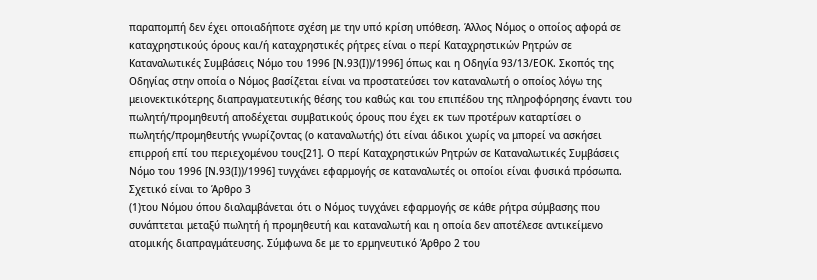παραπομπή δεν έχει οποιαδήποτε σχέση με την υπό κρίση υπόθεση. Άλλος Νόμος ο οποίος αφορά σε καταχρηστικούς όρους και/ή καταχρηστικές ρήτρες είναι ο περί Καταχρηστικών Ρητρών σε Καταναλωτικές Συμβάσεις Νόμο του 1996 [Ν.93(Ι))/1996] όπως και η Οδηγία 93/13/ΕΟΚ. Σκοπός της Οδηγίας στην οποία ο Νόμος βασίζεται είναι να προστατεύσει τον καταναλωτή ο οποίος λόγω της μειονεκτικότερης διαπραγματευτικής θέσης του καθώς και του επιπέδου της πληροφόρησης έναντι του πωλητή/προμηθευτή αποδέχεται συμβατικούς όρους που έχει εκ των προτέρων καταρτίσει ο πωλητής/προμηθευτής γνωρίζοντας (ο καταναλωτής) ότι είναι άδικοι χωρίς να μπορεί να ασκήσει επιρροή επί του περιεχομένου τους[21]. Ο περί Καταχρηστικών Ρητρών σε Καταναλωτικές Συμβάσεις Νόμο του 1996 [Ν.93(Ι))/1996] τυγχάνει εφαρμογής σε καταναλωτές οι οποίοι είναι φυσικά πρόσωπα. Σχετικό είναι το Άρθρο 3
(1)του Νόμου όπου διαλαμβάνεται ότι ο Νόμος τυγχάνει εφαρμογής σε κάθε ρήτρα σύμβασης που συνάπτεται μεταξύ πωλητή ή προμηθευτή και καταναλωτή και η οποία δεν αποτέλεσε αντικείμενο ατομικής διαπραγμάτευσης. Σύμφωνα δε με το ερμηνευτικό Άρθρο 2 του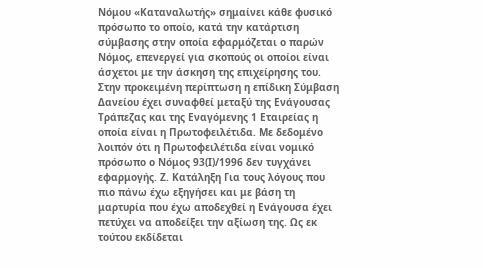Νόμου «Καταναλωτής» σημαίνει κάθε φυσικό πρόσωπο το οποίο, κατά την κατάρτιση σύμβασης στην οποία εφαρμόζεται ο παρών Νόμος, επενεργεί για σκοπούς οι οποίοι είναι άσχετοι με την άσκηση της επιχείρησης του. Στην προκειμένη περίπτωση η επίδικη Σύμβαση Δανείου έχει συναφθεί μεταξύ της Ενάγουσας Τράπεζας και της Εναγόμενης 1 Εταιρείας η οποία είναι η Πρωτοφειλέτιδα. Με δεδομένο λοιπόν ότι η Πρωτοφειλέτιδα είναι νομικό πρόσωπο ο Νόμος 93(Ι)/1996 δεν τυγχάνει εφαρμογής. Ζ. Κατάληξη Για τους λόγους που πιο πάνω έχω εξηγήσει και με βάση τη μαρτυρία που έχω αποδεχθεί η Ενάγουσα έχει πετύχει να αποδείξει την αξίωση της. Ως εκ τούτου εκδίδεται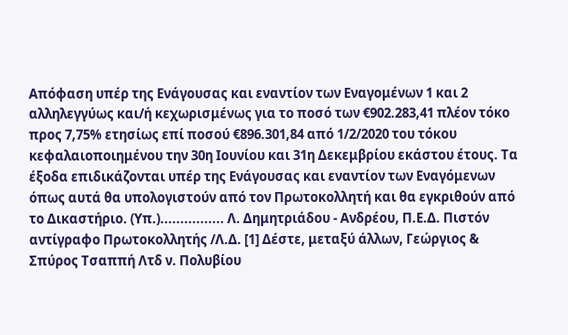Απόφαση υπέρ της Ενάγουσας και εναντίον των Εναγομένων 1 και 2 αλληλεγγύως και/ή κεχωρισμένως για το ποσό των €902.283,41 πλέον τόκο προς 7,75% ετησίως επί ποσού €896.301,84 από 1/2/2020 του τόκου κεφαλαιοποιημένου την 30η Ιουνίου και 31η Δεκεμβρίου εκάστου έτους. Τα έξοδα επιδικάζονται υπέρ της Ενάγουσας και εναντίον των Εναγόμενων όπως αυτά θα υπολογιστούν από τον Πρωτοκολλητή και θα εγκριθούν από το Δικαστήριο. (Υπ.)................ Λ. Δημητριάδου - Ανδρέου, Π.Ε.Δ. Πιστόν αντίγραφο Πρωτοκολλητής /Λ.Δ. [1] Δέστε, μεταξύ άλλων, Γεώργιος & Σπύρος Τσαππή Λτδ ν. Πολυβίου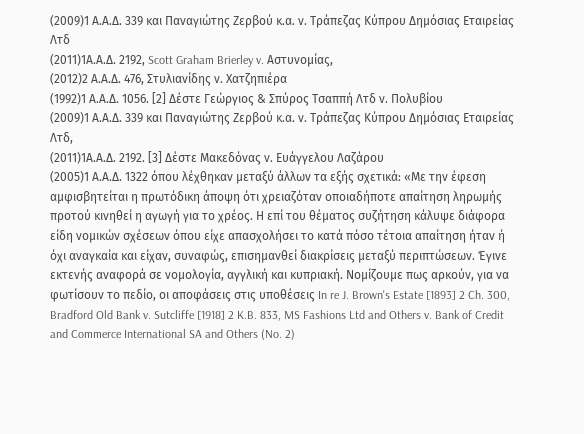(2009)1 Α.Α.Δ. 339 και Παναγιώτης Ζερβού κ.α. ν. Τράπεζας Κύπρου Δημόσιας Εταιρείας Λτδ
(2011)1Α.Α.Δ. 2192, Scott Graham Brierley v. Αστυνομίας,
(2012)2 Α.Α.Δ. 476, Στυλιανίδης ν. Χατζηπιέρα
(1992)1 Α.Α.Δ. 1056. [2] Δέστε Γεώργιος & Σπύρος Τσαππή Λτδ ν. Πολυβίου
(2009)1 Α.Α.Δ. 339 και Παναγιώτης Ζερβού κ.α. ν. Τράπεζας Κύπρου Δημόσιας Εταιρείας Λτδ,
(2011)1Α.Α.Δ. 2192. [3] Δέστε Μακεδόνας ν. Ευάγγελου Λαζάρου
(2005)1 Α.Α.Δ. 1322 όπου λέχθηκαν μεταξύ άλλων τα εξής σχετικά: «Με την έφεση αμφισβητείται η πρωτόδικη άποψη ότι χρειαζόταν οποιαδήποτε απαίτηση ληρωμής προτού κινηθεί η αγωγή για το χρέος. Η επί του θέματος συζήτηση κάλυψε διάφορα είδη νομικών σχέσεων όπου είχε απασχολήσει το κατά πόσο τέτοια απαίτηση ήταν ή όχι αναγκαία και είχαν, συναφώς, επισημανθεί διακρίσεις μεταξύ περιπτώσεων. Έγινε εκτενής αναφορά σε νομολογία, αγγλική και κυπριακή. Νομίζουμε πως αρκούν, για να φωτίσουν το πεδίο, οι αποφάσεις στις υποθέσεις In re J. Brown's Estate [1893] 2 Ch. 300, Bradford Old Bank v. Sutcliffe [1918] 2 K.B. 833, MS Fashions Ltd and Others v. Bank of Credit and Commerce International SA and Others (No. 2)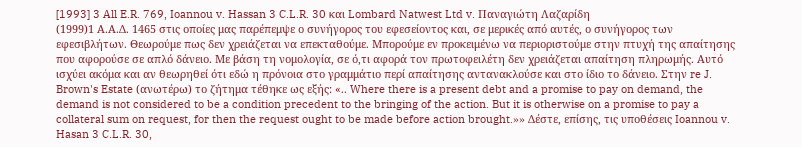[1993] 3 All E.R. 769, Ioannou v. Hassan 3 C.L.R. 30 και Lombard Natwest Ltd v. Παναγιώτη Λαζαρίδη
(1999)1 Α.Α.Δ. 1465 στις οποίες μας παρέπεμψε ο συνήγορος του εφεσείοντος και, σε μερικές από αυτές, ο συνήγορος των εφεσιβλήτων. Θεωρούμε πως δεν χρειάζεται να επεκταθούμε. Μπορούμε εν προκειμένω να περιοριστούμε στην πτυχή της απαίτησης που αφορούσε σε απλό δάνειο. Με βάση τη νομολογία, σε ό,τι αφορά τον πρωτοφειλέτη δεν χρειάζεται απαίτηση πληρωμής. Αυτό ισχύει ακόμα και αν θεωρηθεί ότι εδώ η πρόνοια στο γραμμάτιο περί απαίτησης αντανακλούσε και στο ίδιο το δάνειο. Στην re J. Brown's Estate (ανωτέρω) το ζήτημα τέθηκε ως εξής: «.. Where there is a present debt and a promise to pay on demand, the demand is not considered to be a condition precedent to the bringing of the action. But it is otherwise on a promise to pay a collateral sum on request, for then the request ought to be made before action brought.»» Δέστε, επίσης, τις υποθέσεις Ioannou v. Hasan 3 C.L.R. 30,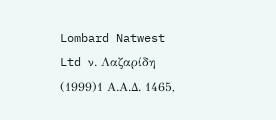Lombard Natwest Ltd ν. Λαζαρίδη
(1999)1 Α.Α.Δ. 1465,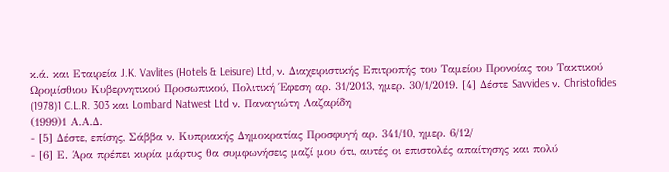κ.ά. και Εταιρεία J.K. Vavlites (Hotels & Leisure) Ltd, ν. Διαχειριστικής Επιτροπής του Ταμείου Προνοίας του Τακτικού Ωρομίσθιου Κυβερνητικού Προσωπικού, Πολιτική Έφεση αρ. 31/2013, ημερ. 30/1/2019. [4] Δέστε Savvides ν. Christofides
(1978)1 C.L.R. 303 και Lombard Natwest Ltd ν. Παναγιώτη Λαζαρίδη
(1999)1 Α.Α.Δ.
- [5] Δέστε, επίσης, Σάββα ν. Κυπριακής Δημοκρατίας Προσφυγή αρ. 341/10, ημερ. 6/12/
- [6] Ε. Άρα πρέπει κυρία μάρτυς θα συμφωνήσεις μαζί μου ότι, αυτές οι επιστολές απαίτησης και πολύ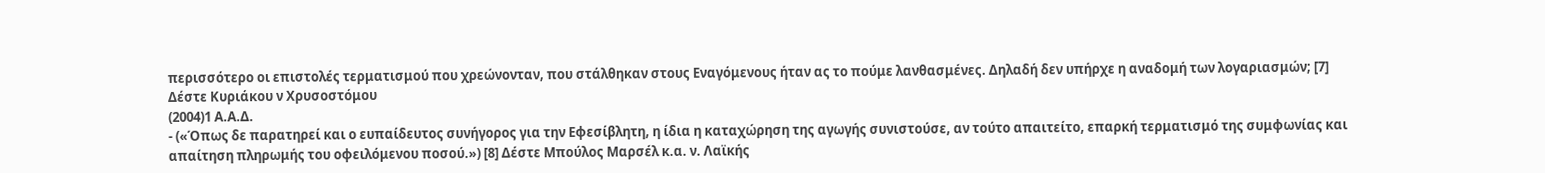περισσότερο οι επιστολές τερματισμού που χρεώνονταν, που στάλθηκαν στους Εναγόμενους ήταν ας το πούμε λανθασμένες. Δηλαδή δεν υπήρχε η αναδομή των λογαριασμών; [7] Δέστε Κυριάκου ν Χρυσοστόμου
(2004)1 Α.Α.Δ.
- («Όπως δε παρατηρεί και ο ευπαίδευτος συνήγορος για την Εφεσίβλητη, η ίδια η καταχώρηση της αγωγής συνιστούσε, αν τούτο απαιτείτο, επαρκή τερματισμό της συμφωνίας και απαίτηση πληρωμής του οφειλόμενου ποσού.») [8] Δέστε Μπούλος Μαρσέλ κ.α. ν. Λαϊκής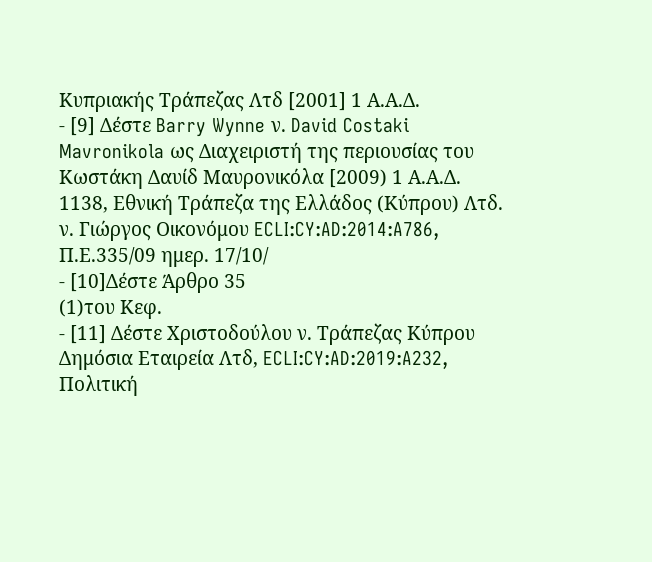Κυπριακής Τράπεζας Λτδ [2001] 1 Α.Α.Δ.
- [9] Δέστε Barry Wynne ν. David Costaki Mavronikola ως Διαχειριστή της περιουσίας του Κωστάκη Δαυίδ Μαυρονικόλα [2009) 1 Α.Α.Δ. 1138, Εθνική Τράπεζα της Ελλάδος (Κύπρου) Λτδ. ν. Γιώργος Οικονόμου ECLI:CY:AD:2014:A786, Π.Ε.335/09 ημερ. 17/10/
- [10]Δέστε Άρθρο 35
(1)του Κεφ.
- [11] Δέστε Χριστοδούλου ν. Τράπεζας Κύπρου Δημόσια Εταιρεία Λτδ, ECLI:CY:AD:2019:A232, Πολιτική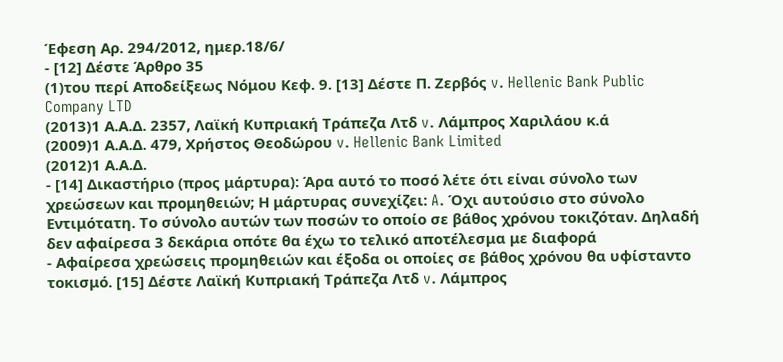Έφεση Αρ. 294/2012, ημερ.18/6/
- [12] Δέστε Άρθρο 35
(1)του περί Αποδείξεως Νόμου Κεφ. 9. [13] Δέστε Π. Ζερβός v. Hellenic Bank Public Company LTD
(2013)1 Α.Α.Δ. 2357, Λαϊκή Κυπριακή Τράπεζα Λτδ v. Λάμπρος Χαριλάου κ.ά
(2009)1 Α.Α.Δ. 479, Χρήστος Θεοδώρου v. Hellenic Bank Limited
(2012)1 Α.Α.Δ.
- [14] Δικαστήριο (προς μάρτυρα): Άρα αυτό το ποσό λέτε ότι είναι σύνολο των χρεώσεων και προμηθειών; Η μάρτυρας συνεχίζει: A. Όχι αυτούσιο στο σύνολο Εντιμότατη. Το σύνολο αυτών των ποσών το οποίο σε βάθος χρόνου τοκιζόταν. Δηλαδή δεν αφαίρεσα 3 δεκάρια οπότε θα έχω το τελικό αποτέλεσμα με διαφορά
- Αφαίρεσα χρεώσεις προμηθειών και έξοδα οι οποίες σε βάθος χρόνου θα υφίσταντο τοκισμό. [15] Δέστε Λαϊκή Κυπριακή Τράπεζα Λτδ v. Λάμπρος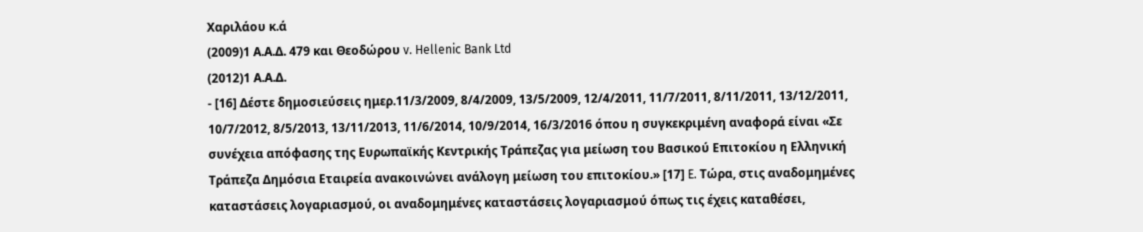Χαριλάου κ.ά
(2009)1 Α.Α.Δ. 479 και Θεοδώρου v. Hellenic Bank Ltd
(2012)1 Α.Α.Δ.
- [16] Δέστε δημοσιεύσεις ημερ.11/3/2009, 8/4/2009, 13/5/2009, 12/4/2011, 11/7/2011, 8/11/2011, 13/12/2011, 10/7/2012, 8/5/2013, 13/11/2013, 11/6/2014, 10/9/2014, 16/3/2016 όπου η συγκεκριμένη αναφορά είναι «Σε συνέχεια απόφασης της Ευρωπαϊκής Κεντρικής Τράπεζας για μείωση του Βασικού Επιτοκίου η Ελληνική Τράπεζα Δημόσια Εταιρεία ανακοινώνει ανάλογη μείωση του επιτοκίου.» [17] E. Τώρα, στις αναδομημένες καταστάσεις λογαριασμού, οι αναδομημένες καταστάσεις λογαριασμού όπως τις έχεις καταθέσει,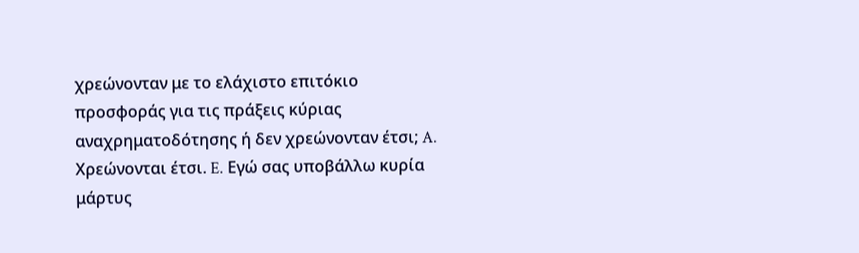χρεώνονταν με το ελάχιστο επιτόκιο προσφοράς για τις πράξεις κύριας αναχρηματοδότησης ή δεν χρεώνονταν έτσι; A. Χρεώνονται έτσι. E. Εγώ σας υποβάλλω κυρία μάρτυς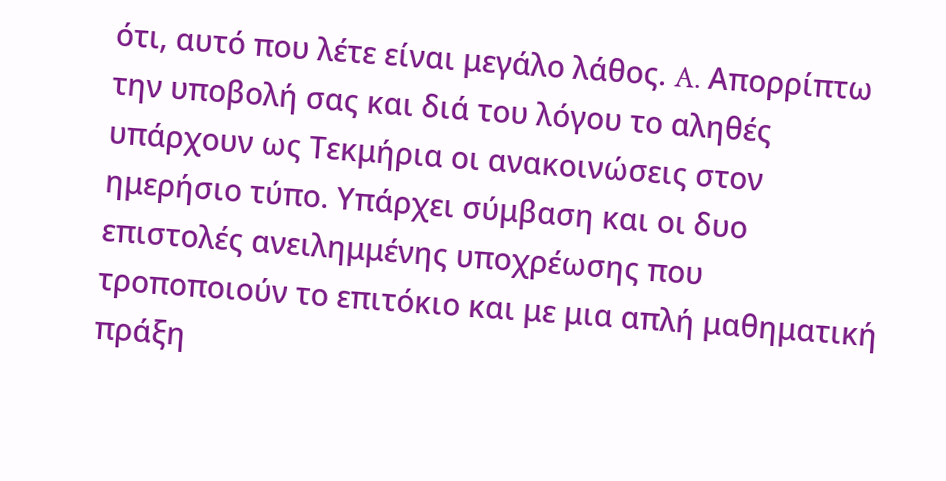ότι, αυτό που λέτε είναι μεγάλο λάθος. A. Απορρίπτω την υποβολή σας και διά του λόγου το αληθές υπάρχουν ως Τεκμήρια οι ανακοινώσεις στον ημερήσιο τύπο. Υπάρχει σύμβαση και οι δυο επιστολές ανειλημμένης υποχρέωσης που τροποποιούν το επιτόκιο και με μια απλή μαθηματική πράξη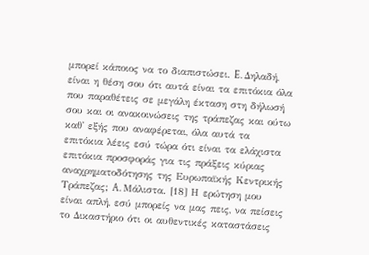μπορεί κάποιος να το διαπιστώσει. E. Δηλαδή, είναι η θέση σου ότι αυτά είναι τα επιτόκια όλα που παραθέτεις σε μεγάλη έκταση στη δήλωσή σου και οι ανακοινώσεις της τράπεζας και ούτω καθ' εξής που αναφέρεται, όλα αυτά τα επιτόκια λέεις εσύ τώρα ότι είναι τα ελάχιστα επιτόκια προσφοράς για τις πράξεις κύριας αναχρηματοδότησης της Ευρωπαϊκής Κεντρικής Τράπεζας; A. Μάλιστα. [18] Η ερώτηση μου είναι απλή, εσύ μπορείς να μας πεις, να πείσεις το Δικαστήριο ότι οι αυθεντικές καταστάσεις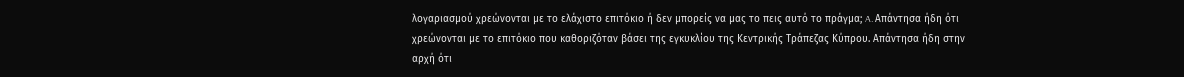λογαριασμού χρεώνονται με το ελάχιστο επιτόκιο ή δεν μπορείς να μας το πεις αυτό το πράγμα; A. Απάντησα ήδη ότι χρεώνονται με το επιτόκιο που καθοριζόταν βάσει της εγκυκλίου της Κεντρικής Τράπεζας Κύπρου. Απάντησα ήδη στην αρχή ότι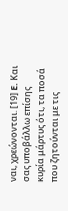ναι, χρεώνονται. [19] E. Και σας υποβάλλω επίσης κυρία μάρτυς ότι, τα ποσά που ζητούνται με τις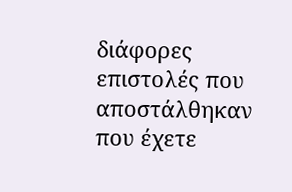διάφορες επιστολές που αποστάλθηκαν που έχετε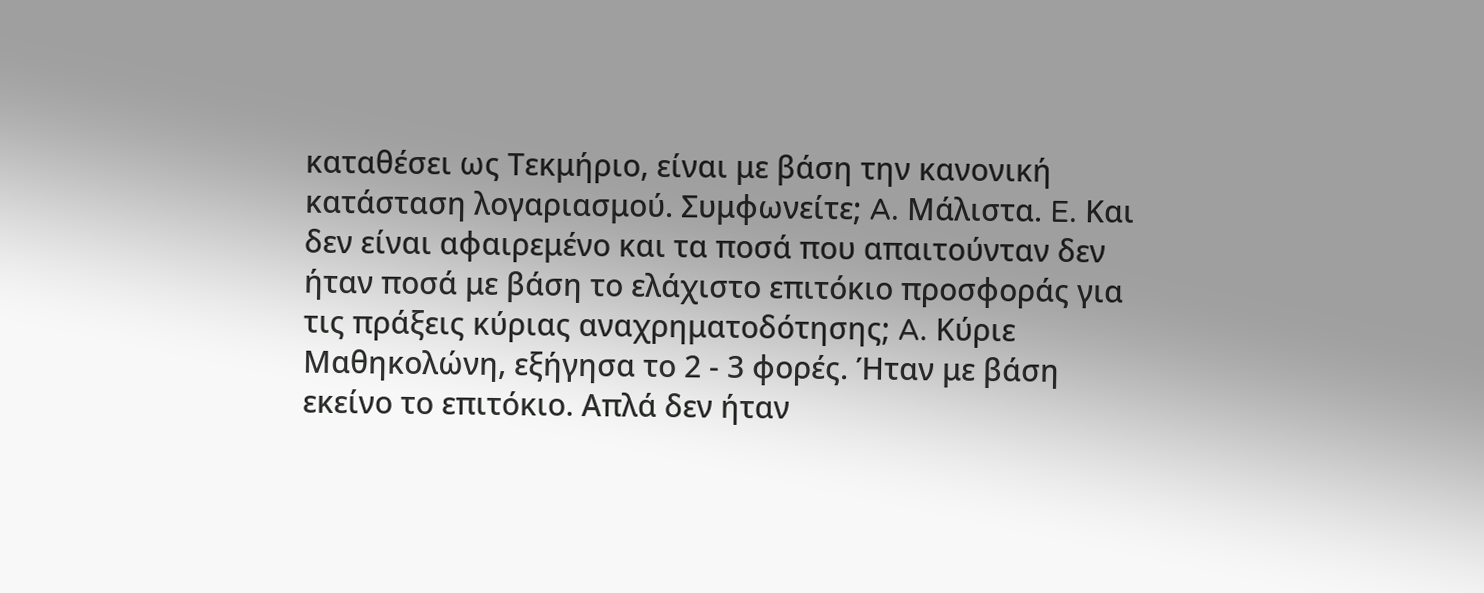καταθέσει ως Τεκμήριο, είναι με βάση την κανονική κατάσταση λογαριασμού. Συμφωνείτε; A. Μάλιστα. E. Και δεν είναι αφαιρεμένο και τα ποσά που απαιτούνταν δεν ήταν ποσά με βάση το ελάχιστο επιτόκιο προσφοράς για τις πράξεις κύριας αναχρηματοδότησης; A. Κύριε Μαθηκολώνη, εξήγησα το 2 ‑ 3 φορές. Ήταν με βάση εκείνο το επιτόκιο. Απλά δεν ήταν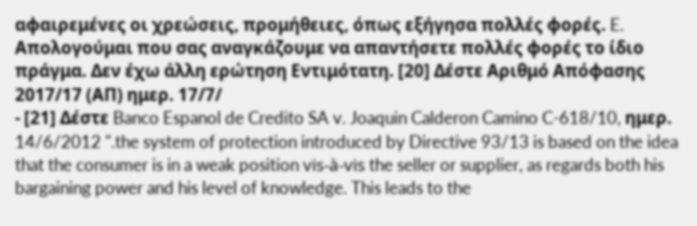αφαιρεμένες οι χρεώσεις, προμήθειες, όπως εξήγησα πολλές φορές. E. Απολογούμαι που σας αναγκάζουμε να απαντήσετε πολλές φορές το ίδιο πράγμα. Δεν έχω άλλη ερώτηση Εντιμότατη. [20] Δέστε Αριθμό Απόφασης 2017/17 (ΑΠ) ημερ. 17/7/
- [21] Δέστε Banco Espanol de Credito SA v. Joaquin Calderon Camino C-618/10, ημερ. 14/6/2012 ".the system of protection introduced by Directive 93/13 is based on the idea that the consumer is in a weak position vis-à-vis the seller or supplier, as regards both his bargaining power and his level of knowledge. This leads to the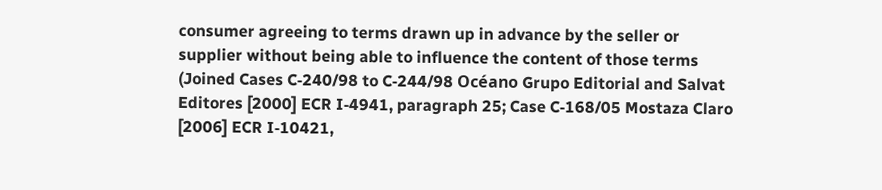consumer agreeing to terms drawn up in advance by the seller or supplier without being able to influence the content of those terms (Joined Cases C‑240/98 to C‑244/98 Océano Grupo Editorial and Salvat Editores [2000] ECR I‑4941, paragraph 25; Case C‑168/05 Mostaza Claro [2006] ECR I‑10421,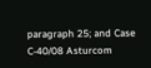paragraph 25; and Case C‑40/08 Asturcom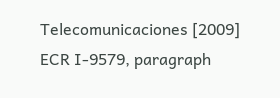Telecomunicaciones [2009] ECR I‑9579, paragraph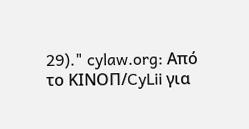29)." cylaw.org: Από το ΚΙΝOΠ/CyLii για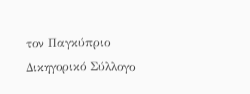τον Παγκύπριο Δικηγορικό Σύλλογο